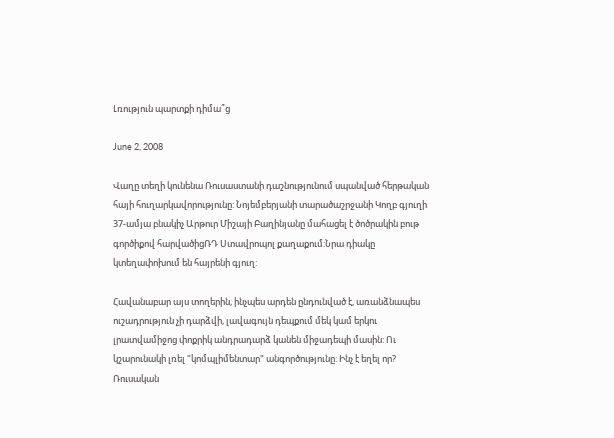Լռություն պարտքի դիմա՞ց

June 2, 2008

Վաղը տեղի կունենա Ռուսաստանի դաշնությունում սպանված հերթական հայի հուղարկավորությունը: Նոյեմբերյանի տարածաշրջանի Կողբ գյուղի 37-ամյա բնակիչ Արթուր Միշայի Բաղինյանը մահացել է ծոծրակին բութ գործիքով հարվածիցՌԴ Ստավրոպոլ քաղաքում:Նրա դիակը կտեղափոխում են հայրենի գյուղ:

Հավանաբար այս տողերին, ինչպես արդեն ընդունված է, առանձնապես ուշադրություն չի դարձվի, լավագույն դեպքում մեկ կամ երկու լրատվամիջոց փոքրիկ անդրադարձ կանեն միջադեպի մասին: Ու կշարունակի լռել "կոմպլիմենտար" անգործությունը: Ինչ է եղել որ? Ռուսական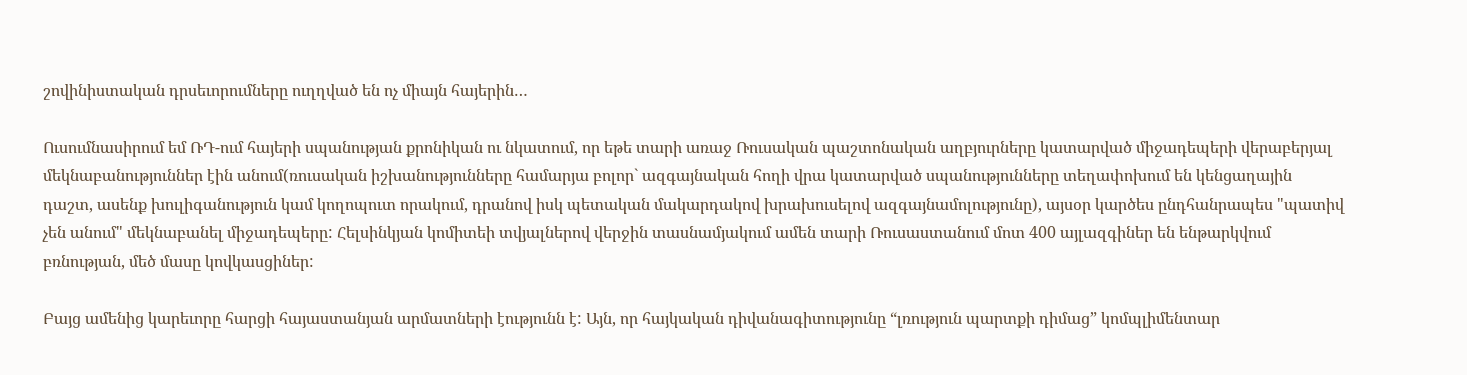շովինիստական դրսեւորումները ուղղված են ոչ միայն հայերին…

Ուսումնասիրում եմ ՌԴ-ում հայերի սպանության քրոնիկան ու նկատում, որ եթե տարի առաջ Ռուսական պաշտոնական աղբյուրները կատարված միջադեպերի վերաբերյալ մեկնաբանություններ էին անում(ռուսական իշխանությունները համարյա բոլոր` ազգայնական հողի վրա կատարված սպանությունները տեղափոխում են կենցաղային դաշտ, ասենք խուլիգանություն կամ կողոպուտ որակում, դրանով իսկ պետական մակարդակով խրախուսելով ազգայնամոլությունը), այսօր կարծես ընդհանրապես "պատիվ չեն անում" մեկնաբանել միջադեպերը: Հելսինկյան կոմիտեի տվյալներով վերջին տասնամյակում ամեն տարի Ռուսաստանում մոտ 400 այլազգիներ են ենթարկվում բռնության, մեծ մասը կովկասցիներ:

Բայց ամենից կարեւորը հարցի հայաստանյան արմատների էությունն է: Այն, որ հայկական դիվանագիտությունը “լռություն պարտքի դիմաց” կոմպլիմենտար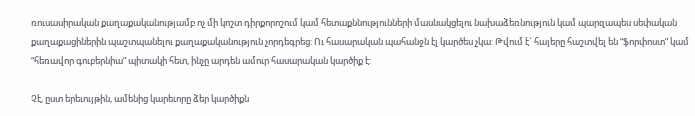ռուսասիրական քաղաքականությամբ ոչ մի կոշտ դիրքորոշում կամ հետաքննությունների մասնակցելու նախաձեռնություն կամ պարզապես սեփական քաղաքացիներին պաշտպանելու քաղաքականություն չորդեգրեց: Ու հասարական պահանջն էլ կարծես չկա: Թվում է` հայերը հաշտվել են “ֆորփոստ” կամ “հեռավոր գուբերնիա” պիտակի հետ, ինչը արդեն ամուր հասարական կարծիք է:

Չէ, ըստ երեւույթին, ամենից կարեւորը ձեր կարծիքն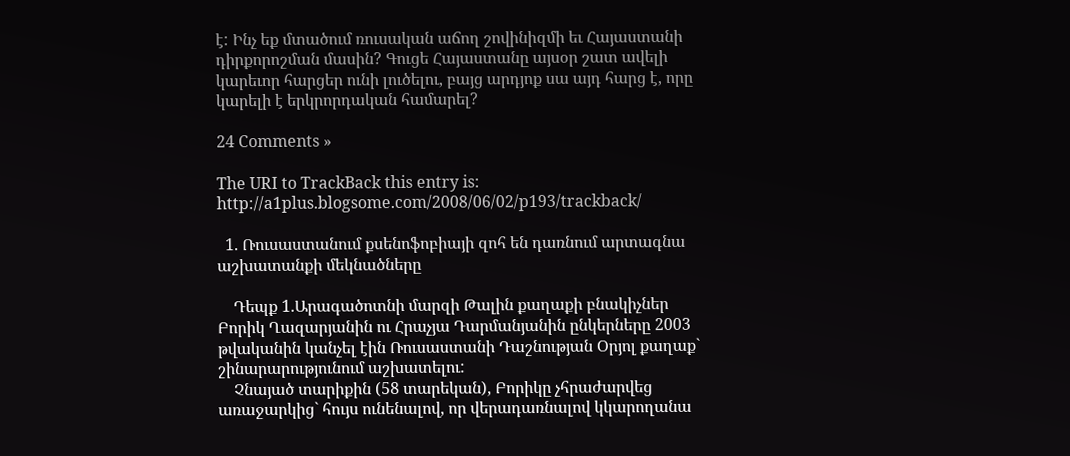է: Ինչ եք մտածում ռուսական աճող շովինիզմի եւ Հայաստանի դիրքորոշման մասին? Գուցե Հայաստանը այսօր շատ ավելի կարեւոր հարցեր ունի լուծելու, բայց արդյոք սա այդ հարց է, որը կարելի է երկրորդական համարել?

24 Comments »

The URI to TrackBack this entry is: http://a1plus.blogsome.com/2008/06/02/p193/trackback/

  1. Ռուսաստանում քսենոֆոբիայի զոհ են դառնում արտագնա աշխատանքի մեկնածները

    Դեպք 1.Արագածոտնի մարզի Թալին քաղաքի բնակիչներ Բորիկ Ղազարյանին ու Հրաչյա Դարմանյանին ընկերները 2003 թվականին կանչել էին Ռուսաստանի Դաշնության Օրյոլ քաղաք` շինարարությունում աշխատելու:
    Չնայած տարիքին (58 տարեկան), Բորիկը չհրաժարվեց առաջարկից` հույս ունենալով, որ վերադառնալով կկարողանա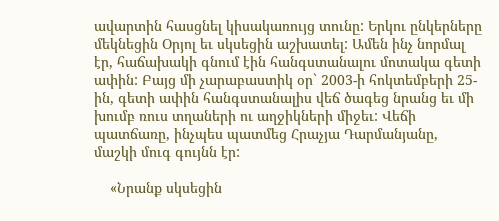ավարտին հասցնել կիսակառույց տունը: Երկու ընկերները մեկնեցին Օրյոլ եւ սկսեցին աշխատել: Ամեն ինչ նորմալ էր, հաճախակի գնում էին հանգստանալու մոտակա գետի ափին: Բայց մի չարաբաստիկ օր` 2003-ի հոկտեմբերի 25-ին, գետի ափին հանգստանալիս վեճ ծագեց նրանց եւ մի խումբ ռուս տղաների ու աղջիկների միջեւ: Վեճի պատճառը, ինչպես պատմեց Հրաչյա Դարմանյանը, մաշկի մուգ գույնն էր:

    «Նրանք սկսեցին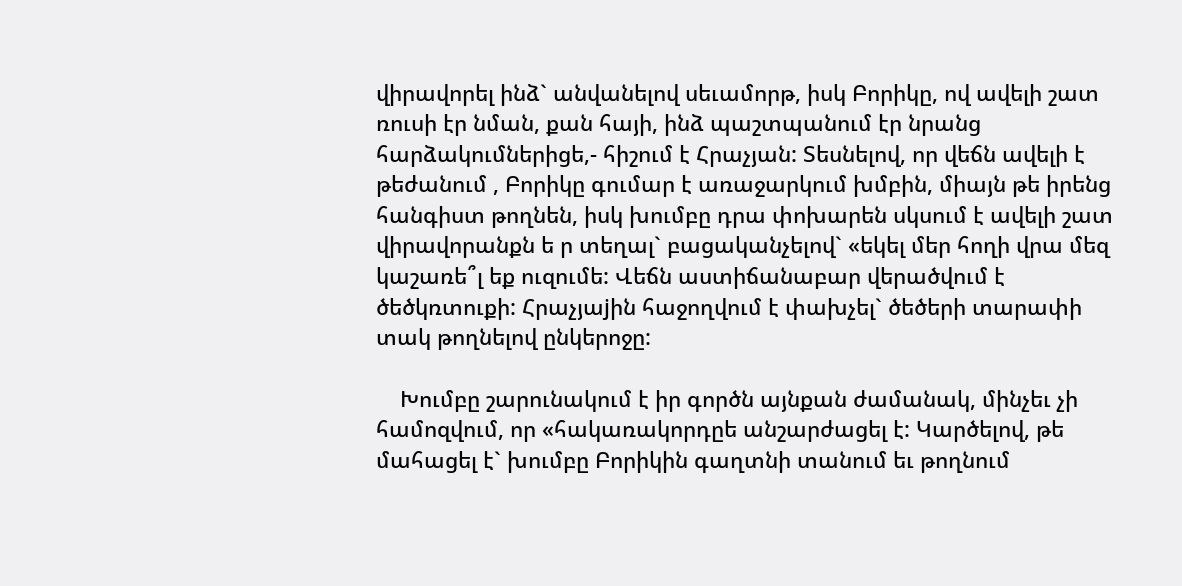վիրավորել ինձ` անվանելով սեւամորթ, իսկ Բորիկը, ով ավելի շատ ռուսի էր նման, քան հայի, ինձ պաշտպանում էր նրանց հարձակումներիցե,- հիշում է Հրաչյան: Տեսնելով, որ վեճն ավելի է թեժանում , Բորիկը գումար է առաջարկում խմբին, միայն թե իրենց հանգիստ թողնեն, իսկ խումբը դրա փոխարեն սկսում է ավելի շատ վիրավորանքն ե ր տեղալ` բացականչելով` «եկել մեր հողի վրա մեզ կաշառե՞լ եք ուզումե: Վեճն աստիճանաբար վերածվում է ծեծկռտուքի: Հրաչյաjին հաջողվում է փախչել` ծեծերի տարափի տակ թողնելով ընկերոջը:

    Խումբը շարունակում է իր գործն այնքան ժամանակ, մինչեւ չի համոզվում, որ «հակառակորդըե անշարժացել է: Կարծելով, թե մահացել է` խումբը Բորիկին գաղտնի տանում եւ թողնում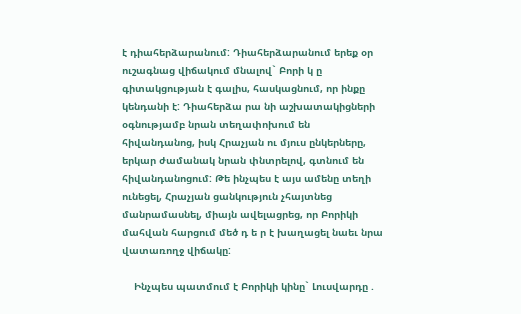է դիահերձարանում: Դիահերձարանում երեք օր ուշագնաց վիճակում մնալով` Բորի կ ը գիտակցության է գալիս, հասկացնում, որ ինքը կենդանի է: Դիահերձա րա նի աշխատակիցների օգնությամբ նրան տեղափոխում են հիվանդանոց, իսկ Հրաչյան ու մյուս ընկերները, երկար ժամանակ նրան փնտրելով, գտնում են հիվանդանոցում: Թե ինչպես է այս ամենը տեղի ունեցել, Հրաչյան ցանկություն չհայտնեց մանրամասնել, միայն ավելացրեց, որ Բորիկի մահվան հարցում մեծ դ ե ր է խաղացել նաեւ նրա վատառողջ վիճակը:

    Ինչպես պատմում է Բորիկի կինը` Լուսվարդը .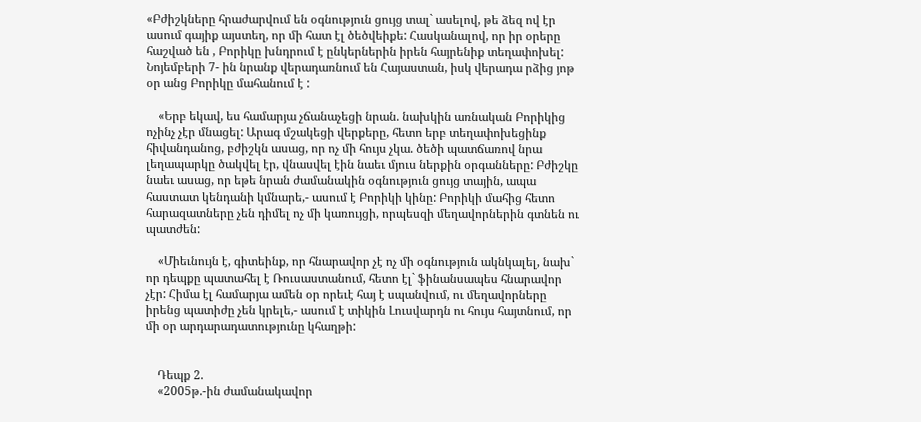«Բժիշկները հրաժարվում են օգնություն ցույց տալ` ասելով, թե ձեզ ով էր ասում գայիք այստեղ, որ մի հատ էլ ծեծվեիքե: Հասկանալով, որ իր օրերը հաշված են , Բորիկը խնդրում է ընկերներին իրեն հայրենիք տեղափոխել: Նոյեմբերի 7- ին նրանք վերադառնում են Հայաստան, իսկ վերադա րձից յոթ օր անց Բորիկը մահանում է :

    «Երբ եկավ, ես համարյա չճանաչեցի նրան. նախկին առնական Բորիկից ոչինչ չէր մնացել: Արագ մշակեցի վերքերը, հետո երբ տեղափոխեցինք հիվանդանոց, բժիշկն ասաց, որ ոչ մի հույս չկա. ծեծի պատճառով նրա լեղապարկը ծակվել էր, վնասվել էին նաեւ մյուս ներքին օրգանները: Բժիշկը նաեւ ասաց, որ եթե նրան ժամանակին օգնություն ցույց տային, ապա հաստատ կենդանի կմնարե,- ասում է Բորիկի կինը: Բորիկի մահից հետո հարազատները չեն դիմել ոչ մի կառույցի, որպեսզի մեղավորներին գտնեն ու պատժեն:

    «Միեւնույն է, գիտեինք, որ հնարավոր չէ ոչ մի օգնություն ակնկալել, նախ` որ դեպքը պատահել է Ռուսաստանում, հետո էլ` ֆինանսապես հնարավոր չէր: Հիմա էլ համարյա ամեն օր որեւէ հայ է սպանվում, ու մեղավորները իրենց պատիժը չեն կրելե,- ասում է տիկին Լուսվարդն ու հույս հայտնում, որ մի օր արդարադատությունը կհաղթի:


    Դեպք 2.
    «2005թ.-ին ժամանակավոր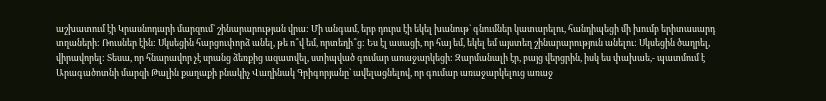աշխատում էի Կրասնոդարի մարզում` շինարարության վրա: Մի անգամ, երբ դուրս էի եկել խանութ` գնումներ կատարելու, հանդիպեցի մի խումբ երիտասարդ տղաների: Ռուսներ էին: Սկսեցին հարցուփորձ անել, թե ո՞վ եմ, որտեղի՞ց: Ես էլ ասացի, որ հայ եմ, եկել եմ այստեղ շինարարություն անելու: Սկսեցին ծաղրել, վիրավորել: Տեսա, որ հնարավոր չէ սրանց ձեռքից ազատվել, ստիպված գումար առաջարկեցի: Զարմանալի էր, բայց վերցրին, իսկ ես փախաե,- պատմում է Արագածոտնի մարզի Թալին քաղաքի բնակիչ Վաղինակ Գրիգորյանը` ավելացնելով, որ գումար առաջարկելուց առաջ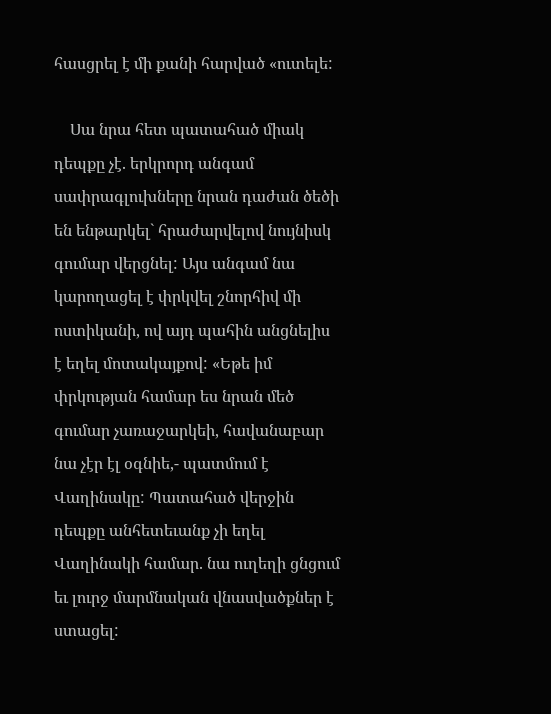հասցրել է մի քանի հարված «ուտելե:

    Սա նրա հետ պատահած միակ դեպքը չէ. երկրորդ անգամ սափրագլուխները նրան դաժան ծեծի են ենթարկել` հրաժարվելով նույնիսկ գումար վերցնել: Այս անգամ նա կարողացել է փրկվել շնորհիվ մի ոստիկանի, ով այդ պահին անցնելիս է եղել մոտակայքով: «Եթե իմ փրկության համար ես նրան մեծ գումար չառաջարկեի, հավանաբար նա չէր էլ օգնիե,- պատմում է Վաղինակը: Պատահած վերջին դեպքը անհետեւանք չի եղել Վաղինակի համար. նա ուղեղի ցնցում եւ լուրջ մարմնական վնասվածքներ է ստացել: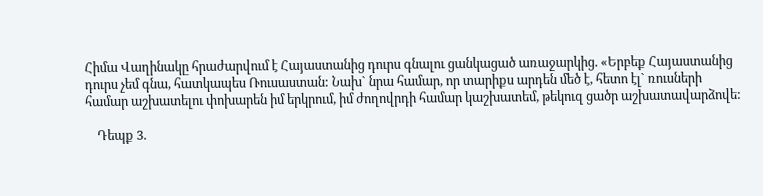Հիմա Վաղինակը հրաժարվում է Հայաստանից դուրս գնալու ցանկացած առաջարկից. «Երբեք Հայաստանից դուրս չեմ գնա, հատկապես Ռուսաստան: Նախ` նրա համար, որ տարիքս արդեն մեծ է, հետո էլ` ռուսների համար աշխատելու փոխարեն իմ երկրում, իմ ժողովրդի համար կաշխատեմ, թեկուզ ցածր աշխատավարձովե:

    Դեպք 3.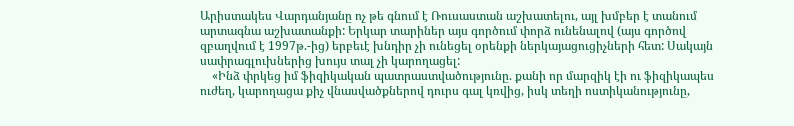Արիստակես Վարդանյանը ոչ թե գնում է Ռուսաստան աշխատելու, այլ խմբեր է տանում արտագնա աշխատանքի: Երկար տարիներ այս գործում փորձ ունենալով (այս գործով զբաղվում է 1997թ.-ից) երբեւէ խնդիր չի ունեցել օրենքի ներկայացուցիչների հետ: Սակայն սափրագլուխներից խույս տալ չի կարողացել:
    «Ինձ փրկեց իմ ֆիզիկական պատրաստվածությունը. քանի որ մարզիկ էի ու ֆիզիկապես ուժեղ, կարողացա քիչ վնասվածքներով դուրս գալ կռվից, իսկ տեղի ոստիկանությունը,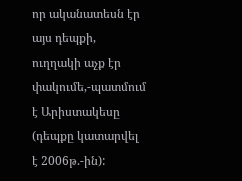որ ականատեսն էր այս դեպքի, ուղղակի աչք էր փակումե,-պատմում է Արիստակեսը (դեպքը կատարվել է 2006թ.-ին):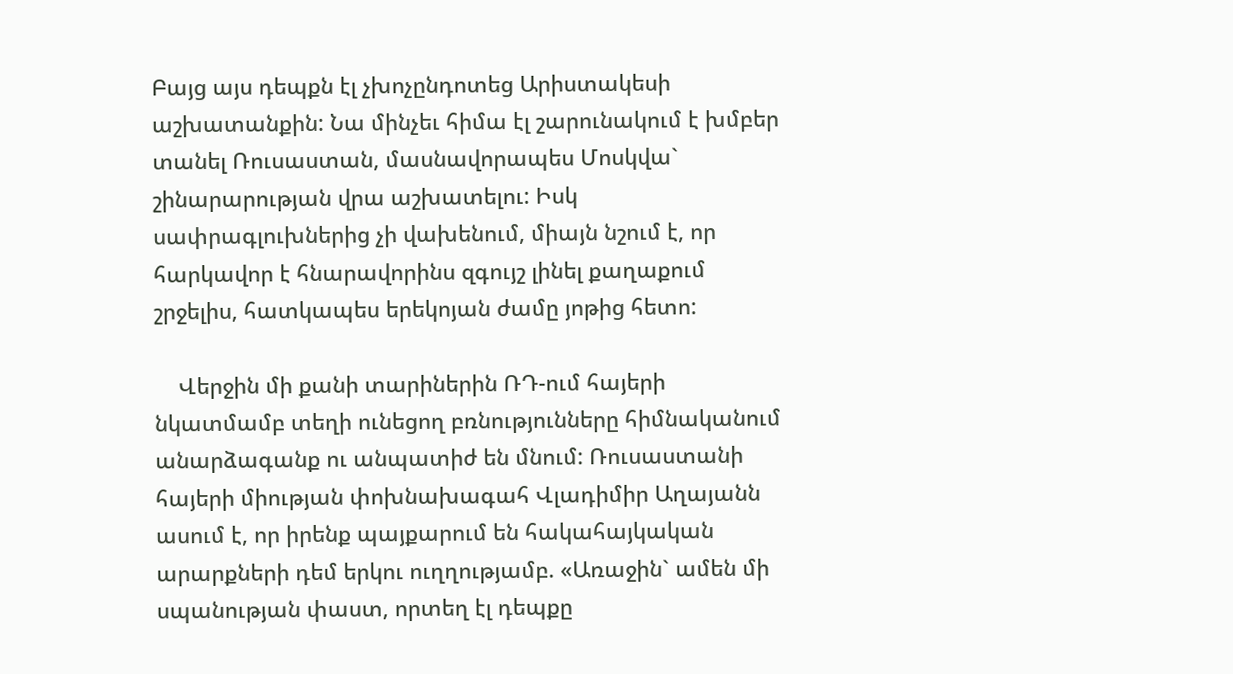Բայց այս դեպքն էլ չխոչընդոտեց Արիստակեսի աշխատանքին: Նա մինչեւ հիմա էլ շարունակում է խմբեր տանել Ռուսաստան, մասնավորապես Մոսկվա` շինարարության վրա աշխատելու: Իսկ սափրագլուխներից չի վախենում, միայն նշում է, որ հարկավոր է հնարավորինս զգույշ լինել քաղաքում շրջելիս, հատկապես երեկոյան ժամը յոթից հետո:

    Վերջին մի քանի տարիներին ՌԴ-ում հայերի նկատմամբ տեղի ունեցող բռնությունները հիմնականում անարձագանք ու անպատիժ են մնում: Ռուսաստանի հայերի միության փոխնախագահ Վլադիմիր Աղայանն ասում է, որ իրենք պայքարում են հակահայկական արարքների դեմ երկու ուղղությամբ. «Առաջին` ամեն մի սպանության փաստ, որտեղ էլ դեպքը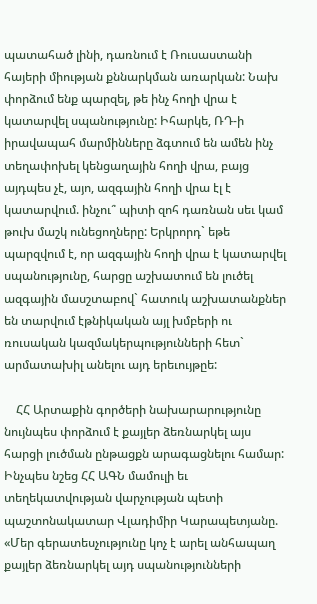պատահած լինի, դառնում է Ռուսաստանի հայերի միության քննարկման առարկան: Նախ փորձում ենք պարզել, թե ինչ հողի վրա է կատարվել սպանությունը: Իհարկե, ՌԴ-ի իրավապահ մարմինները ձգտում են ամեն ինչ տեղափոխել կենցաղային հողի վրա, բայց այդպես չէ, այո, ազգային հողի վրա էլ է կատարվում. ինչու՞ պիտի զոհ դառնան սեւ կամ թուխ մաշկ ունեցողները: Երկրորդ` եթե պարզվում է, որ ազգային հողի վրա է կատարվել սպանությունը, հարցը աշխատում են լուծել ազգային մասշտաբով` հատուկ աշխատանքներ են տարվում էթնիկական այլ խմբերի ու ռուսական կազմակերպությունների հետ` արմատախիլ անելու այդ երեւույթըե:

    ՀՀ Արտաքին գործերի նախարարությունը նույնպես փորձում է քայլեր ձեռնարկել այս հարցի լուծման ընթացքն արագացնելու համար: Ինչպես նշեց ՀՀ ԱԳՆ մամուլի եւ տեղեկատվության վարչության պետի պաշտոնակատար Վլադիմիր Կարապետյանը. «Մեր գերատեսչությունը կոչ է արել անհապաղ քայլեր ձեռնարկել այդ սպանությունների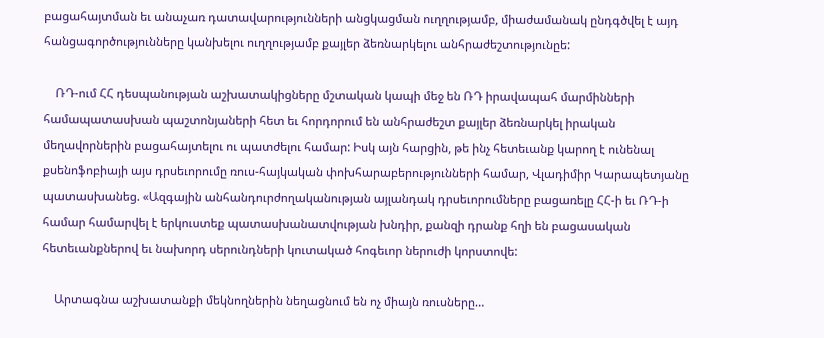բացահայտման եւ անաչառ դատավարությունների անցկացման ուղղությամբ, միաժամանակ ընդգծվել է այդ հանցագործությունները կանխելու ուղղությամբ քայլեր ձեռնարկելու անհրաժեշտությունըե:

    ՌԴ-ում ՀՀ դեսպանության աշխատակիցները մշտական կապի մեջ են ՌԴ իրավապահ մարմինների համապատասխան պաշտոնյաների հետ եւ հորդորում են անհրաժեշտ քայլեր ձեռնարկել իրական մեղավորներին բացահայտելու ու պատժելու համար: Իսկ այն հարցին, թե ինչ հետեւանք կարող է ունենալ քսենոֆոբիայի այս դրսեւորումը ռուս-հայկական փոխհարաբերությունների համար, Վլադիմիր Կարապետյանը պատասխանեց. «Ազգային անհանդուրժողականության այլանդակ դրսեւորումները բացառելը ՀՀ-ի եւ ՌԴ-ի համար համարվել է երկուստեք պատասխանատվության խնդիր, քանզի դրանք հղի են բացասական հետեւանքներով եւ նախորդ սերունդների կուտակած հոգեւոր ներուժի կորստովե:

    Արտագնա աշխատանքի մեկնողներին նեղացնում են ոչ միայն ռուսները…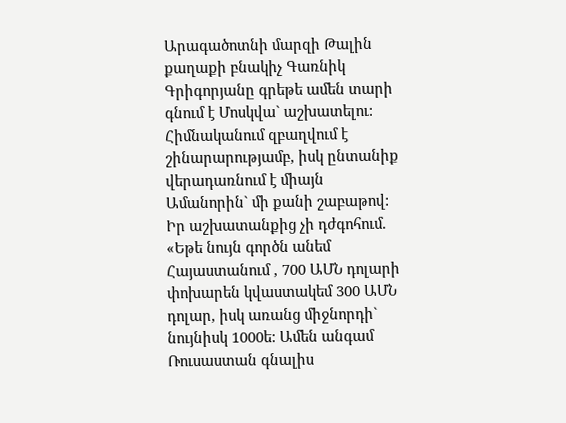Արագածոտնի մարզի Թալին քաղաքի բնակիչ Գառնիկ Գրիգորյանը գրեթե ամեն տարի գնում է Մոսկվա` աշխատելու: Հիմնականում զբաղվում է շինարարությամբ, իսկ ընտանիք վերադառնում է միայն Ամանորին` մի քանի շաբաթով: Իր աշխատանքից չի դժգոհում. «Եթե նույն գործն անեմ Հայաստանում , 700 ԱՄՆ դոլարի փոխարեն կվաստակեմ 300 ԱՄՆ դոլար, իսկ առանց միջնորդի` նույնիսկ 1000ե: Ամեն անգամ Ռուսաստան գնալիս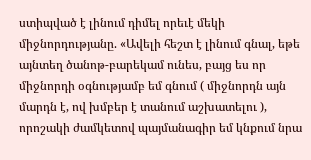ստիպված է լինում դիմել որեւէ մեկի միջնորդությանը. «Ավելի հեշտ է լինում գնալ, եթե այնտեղ ծանոթ-բարեկամ ունես, բայց ես որ միջնորդի օգնությամբ եմ գնում ( միջնորդն այն մարդն է, ով խմբեր է տանում աշխատելու ), որոշակի ժամկետով պայմանագիր եմ կնքում նրա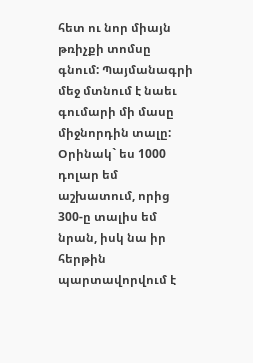հետ ու նոր միայն թռիչքի տոմսը գնում: Պայմանագրի մեջ մտնում է նաեւ գումարի մի մասը միջնորդին տալը: Օրինակ` ես 1000 դոլար եմ աշխատում, որից 300-ը տալիս եմ նրան, իսկ նա իր հերթին պարտավորվում է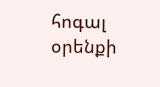հոգալ օրենքի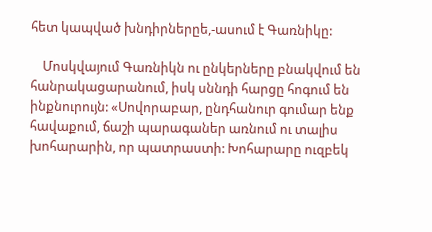հետ կապված խնդիրներըե,-ասում է Գառնիկը:

    Մոսկվայում Գառնիկն ու ընկերները բնակվում են հանրակացարանում, իսկ սննդի հարցը հոգում են ինքնուրույն: «Սովորաբար, ընդհանուր գումար ենք հավաքում, ճաշի պարագաներ առնում ու տալիս խոհարարին, որ պատրաստի: Խոհարարը ուզբեկ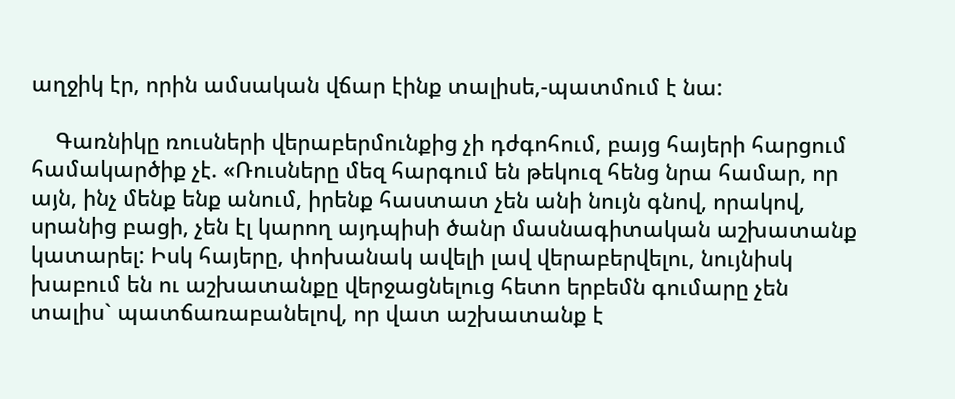աղջիկ էր, որին ամսական վճար էինք տալիսե,-պատմում է նա:

    Գառնիկը ռուսների վերաբերմունքից չի դժգոհում, բայց հայերի հարցում համակարծիք չէ. «Ռուսները մեզ հարգում են թեկուզ հենց նրա համար, որ այն, ինչ մենք ենք անում, իրենք հաստատ չեն անի նույն գնով, որակով, սրանից բացի, չեն էլ կարող այդպիսի ծանր մասնագիտական աշխատանք կատարել: Իսկ հայերը, փոխանակ ավելի լավ վերաբերվելու, նույնիսկ խաբում են ու աշխատանքը վերջացնելուց հետո երբեմն գումարը չեն տալիս` պատճառաբանելով, որ վատ աշխատանք է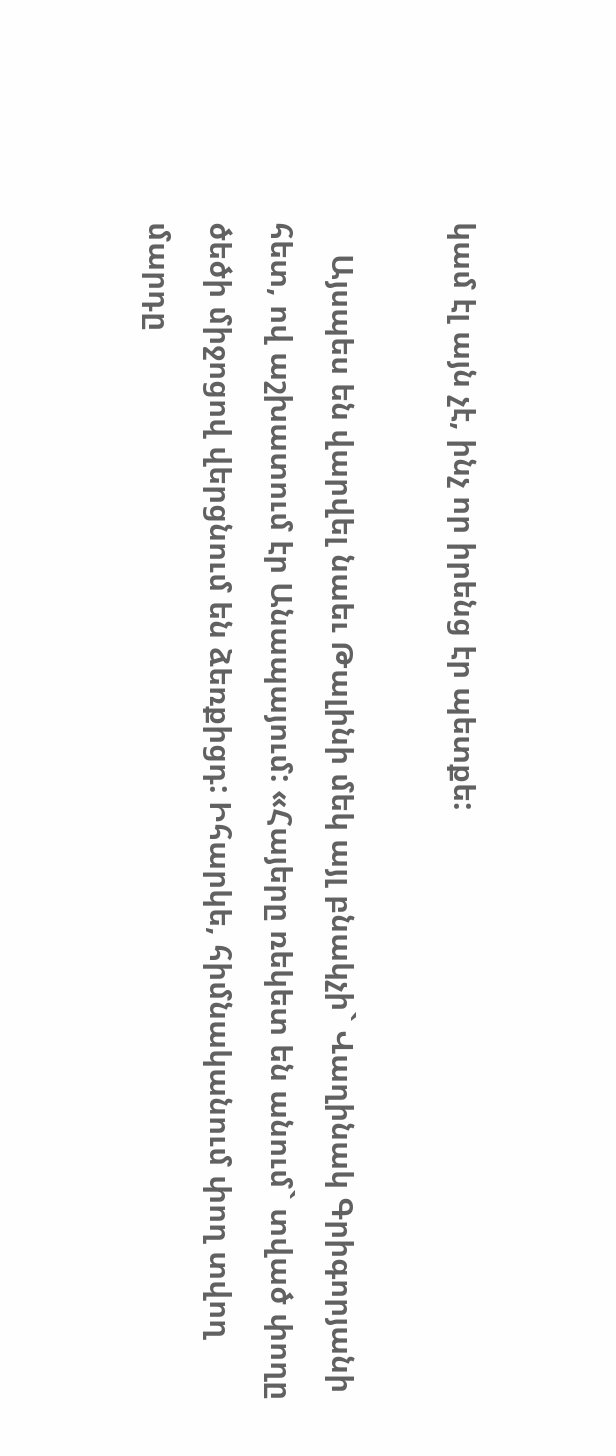կամ էլ այն չէ, ինչ որ իրենց էր պետքե:

    Այսպես են վարվել նաեւ Թալինի մեկ այլ բնակչի` Վաղինակ Գրիգորյանի հետ, ով աշխատում էր Անապայում: «Հայերը ռեկետ են անում` տված փողը ծեծի միջոցով վերցնում են ձեռքիցդ: Իհարկե, հիմնականում փող տվող մարդը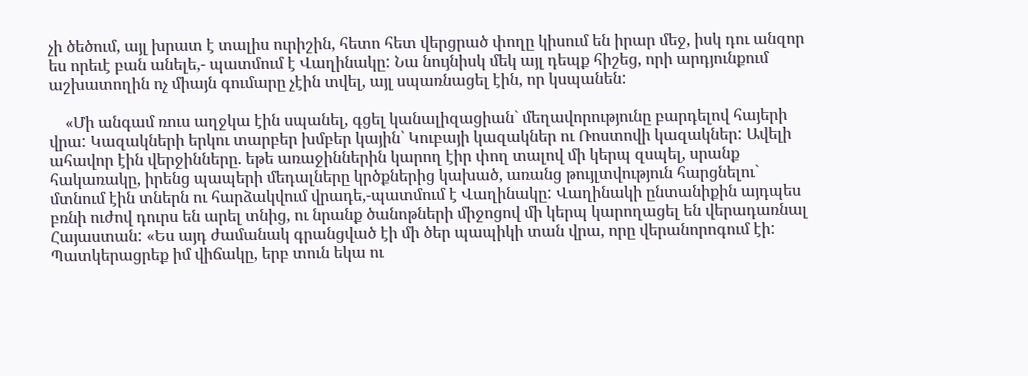չի ծեծում, այլ խրատ է տալիս ուրիշին, հետո հետ վերցրած փողը կիսում են իրար մեջ, իսկ դու անզոր ես որեւէ բան անելե,- պատմում է Վաղինակը: Նա նույնիսկ մեկ այլ դեպք հիշեց, որի արդյունքում աշխատողին ոչ միայն գումարը չէին տվել, այլ սպառնացել էին, որ կսպանեն:

    «Մի անգամ ռուս աղջկա էին սպանել, գցել կանալիզացիան` մեղավորությունը բարդելով հայերի վրա: Կազակների երկու տարբեր խմբեր կային` Կուբայի կազակներ ու Ռոստովի կազակներ: Ավելի ահավոր էին վերջինները. եթե առաջիններին կարող էիր փող տալով մի կերպ զսպել, սրանք հակառակը, իրենց պապերի մեդալները կրծքներից կախած, առանց թույլտվություն հարցնելու` մտնում էին տներն ու հարձակվում վրադե,-պատմում է Վաղինակը: Վաղինակի ընտանիքին այդպես բռնի ուժով դուրս են արել տնից, ու նրանք ծանոթների միջոցով մի կերպ կարողացել են վերադառնալ Հայաստան: «Ես այդ ժամանակ գրանցված էի մի ծեր պապիկի տան վրա, որը վերանորոգում էի: Պատկերացրեք իմ վիճակը, երբ տուն եկա ու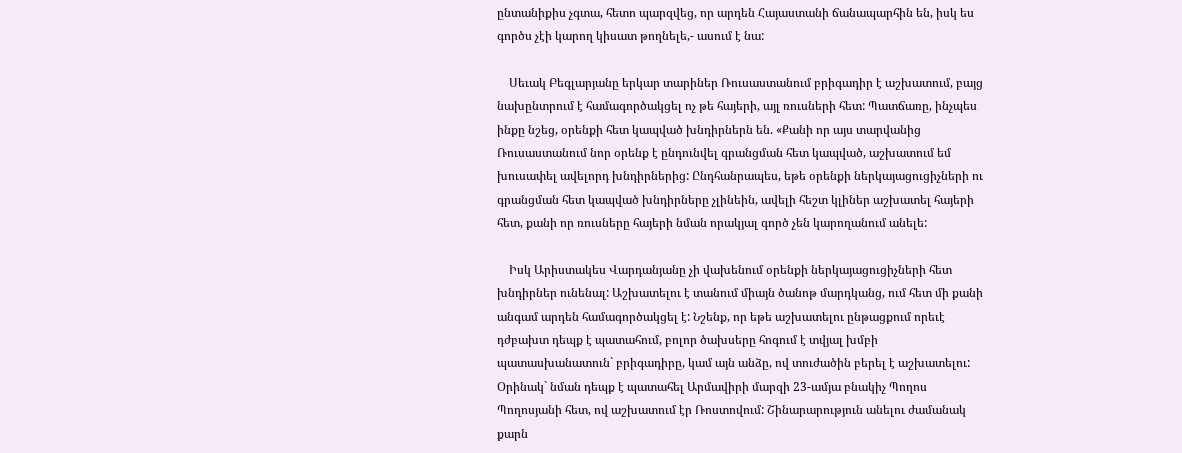ընտանիքիս չգտա, հետո պարզվեց, որ արդեն Հայաստանի ճանապարհին են, իսկ ես գործս չէի կարող կիսատ թողնելե,- ասում է նա:

    Սեւակ Բեգլարյանը երկար տարիներ Ռուսաստանում բրիգադիր է աշխատում, բայց նախընտրում է համագործակցել ոչ թե հայերի, այլ ռուսների հետ: Պատճառը, ինչպես ինքը նշեց, օրենքի հետ կապված խնդիրներն են. «Քանի որ այս տարվանից Ռուսաստանում նոր օրենք է ընդունվել գրանցման հետ կապված, աշխատում եմ խուսափել ավելորդ խնդիրներից: Ընդհանրապես, եթե օրենքի ներկայացուցիչների ու գրանցման հետ կապված խնդիրները չլինեին, ավելի հեշտ կլիներ աշխատել հայերի հետ, քանի որ ռուսները հայերի նման որակյալ գործ չեն կարողանում անելե:

    Իսկ Արիստակես Վարդանյանը չի վախենում օրենքի ներկայացուցիչների հետ խնդիրներ ունենալ: Աշխատելու է տանում միայն ծանոթ մարդկանց, ում հետ մի քանի անգամ արդեն համագործակցել է: Նշենք, որ եթե աշխատելու ընթացքում որեւէ դժբախտ դեպք է պատահում, բոլոր ծախսերը հոգում է տվյալ խմբի պատասխանատուն` բրիգադիրը, կամ այն անձը, ով տուժածին բերել է աշխատելու: Օրինակ` նման դեպք է պատահել Արմավիրի մարզի 23-ամյա բնակիչ Պողոս Պողոսյանի հետ, ով աշխատում էր Ռոստովում: Շինարարություն անելու ժամանակ քարն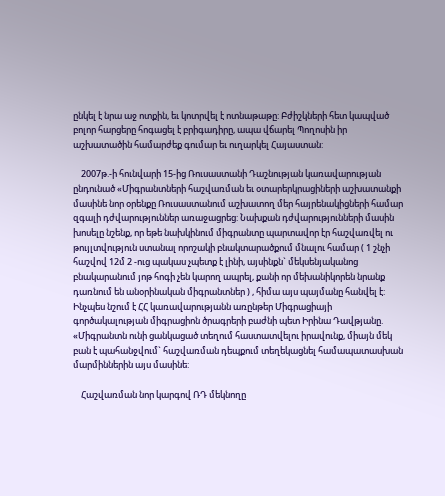ընկել է նրա աջ ոտքին, եւ կոտրվել է ոտնաթաթը: Բժիշկների հետ կապված բոլոր հարցերը հոգացել է բրիգադիրը, ապա վճարել Պողոսին իր աշխատածին համարժեք գումար եւ ուղարկել Հայաստան:

    2007թ.-ի հունվարի 15-ից Ռուսաստանի Դաշնության կառավարության ընդունած «Միգրանտների հաշվառման եւ օտարերկրացիների աշխատանքի մասինե նոր օրենքը Ռուսաստանում աշխատող մեր հայրենակիցների համար զգալի դժվարություններ առաջացրեց: Նախքան դժվարությունների մասին խոսելը նշենք, որ եթե նախկինում միգրանտը պարտավոր էր հաշվառվել ու թույլտվություն ստանալ որոշակի բնակտարածքում մնալու համար ( 1 շնչի հաշվով 12մ 2 -ուց պակաս չպետք է լինի, այսինքն` մեկսենյականոց բնակարանում յոթ հոգի չեն կարող ապրել, քանի որ մեխանիկորեն նրանք դառնում են անօրինական միգրանտներ ) , հիմա այս պայմանը հանվել է: Ինչպես նշում է ՀՀ կառավարությանն առընթեր Միգրացիայի գործակալության միգրացիոն ծրագրերի բաժնի պետ Իրինա Դավթյանը. «Միգրանտն ունի ցանկացած տեղում հաստատվելու իրավունք, միայն մեկ բան է պահանջվում` հաշվառման դեպքում տեղեկացնել համապատասխան մարմիններին այս մասինե:

    Հաշվառման նոր կարգով ՌԴ մեկնողը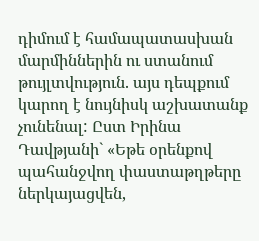դիմում է համապատասխան մարմիններին ու ստանում թույլտվություն. այս դեպքում կարող է նույնիսկ աշխատանք չունենալ: Ըստ Իրինա Դավթյանի` «Եթե օրենքով պահանջվող փաստաթղթերը ներկայացվեն,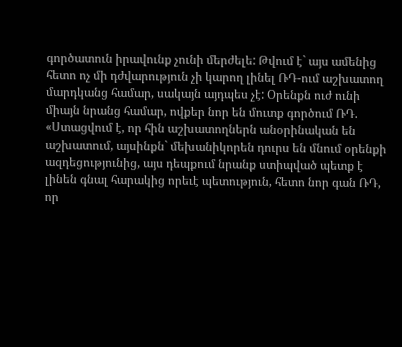գործատուն իրավունք չունի մերժելե: Թվում է` այս ամենից հետո ոչ մի դժվարություն չի կարող լինել ՌԴ-ում աշխատող մարդկանց համար, սակայն այդպես չէ: Օրենքն ուժ ունի միայն նրանց համար, ովքեր նոր են մուտք գործում ՌԴ. «Ստացվում է, որ հին աշխատողներն անօրինական են աշխատում, այսինքն` մեխանիկորեն դուրս են մնում օրենքի ազդեցությունից, այս դեպքում նրանք ստիպված պետք է լինեն գնալ հարակից որեւէ պետություն, հետո նոր գան ՌԴ, որ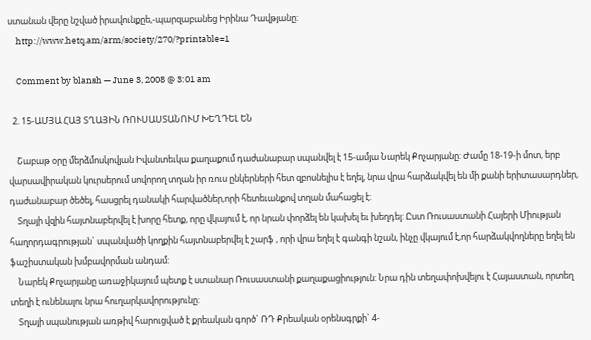ստանան վերը նշված իրավունքըե,-պարզաբանեց Իրինա Դավթյանը:
    http://www.hetq.am/arm/society/270/?printable=1

    Comment by blansh — June 3, 2008 @ 3:01 am

  2. 15-ԱՄՅԱ ՀԱՅ ՏՂԱՅԻՆ ՌՈՒՍԱՍՏԱՆՈՒՄ ԽԵՂԴԵԼ ԵՆ

    Շաբաթ օրը մերձմոսկովյան Իվանտեւկա քաղաքում դաժանաբար սպանվել է 15-ամյա Նարեկ Քոչարյանը: Ժամը 18-19-ի մոտ, երբ վարսավիրական կուրսերում սովորող տղան իր ռուս ընկերների հետ զբոսնելիս է եղել, նրա վրա հարձակվել են մի քանի երիտասարդներ, դաժանաբար ծեծել, հասցրել դանակի հարվածներ,որի հետեւանքով տղան մահացել է:
    Տղայի վզին հայտնաբերվել է խորը հետք, որը վկայում է, որ նրան փորձել են կախել եւ խեղդել: Ըստ Ռուսաստանի Հայերի Միության հաղորդագրության` սպանվածի կողքին հայտնաբերվել է շարֆ , որի վրա եղել է գանգի նշան, ինչը վկայում է,որ հարձակվողները եղել են ֆաշիստական խմբավորման անդամ:
    Նարեկ Քոչարյանը առաջիկայում պետք է ստանար Ռուսաստանի քաղաքացիություն: Նրա դին տեղափոխվելու է Հայաստան, որտեղ տեղի է ունենալու նրա հուղարկավորությունը:
    Տղայի սպանության առթիվ հարուցված է քրեական գործ` ՌԴ Քրեական օրենսգրքի` 4-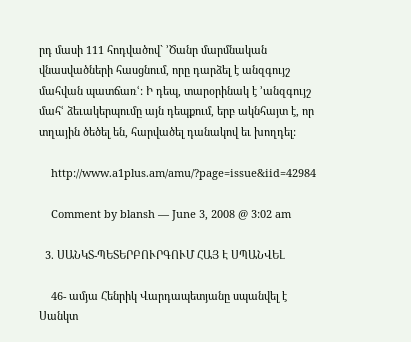րդ մասի 111 հոդվածով` ՚Ծանր մարմնական վնասվածների հասցնում, որը դարձել է անզգույշ մահվան պատճառՙ: Ի դեպ, տարօրինակ է ՚անզգույշ մահՙ ձեւակերպումը այն դեպքում, երբ ակնհայտ է, որ տղային ծեծել են, հարվածել դանակով եւ խողդել:

    http://www.a1plus.am/amu/?page=issue&iid=42984

    Comment by blansh — June 3, 2008 @ 3:02 am

  3. ՍԱՆԿՏ-ՊԵՏԵՐԲՈՒՐԳՈՒՄ ՀԱՅ Է ՍՊԱՆՎԵԼ

    46- ամյա Հենրիկ Վարդապետյանը սպանվել է Սանկտ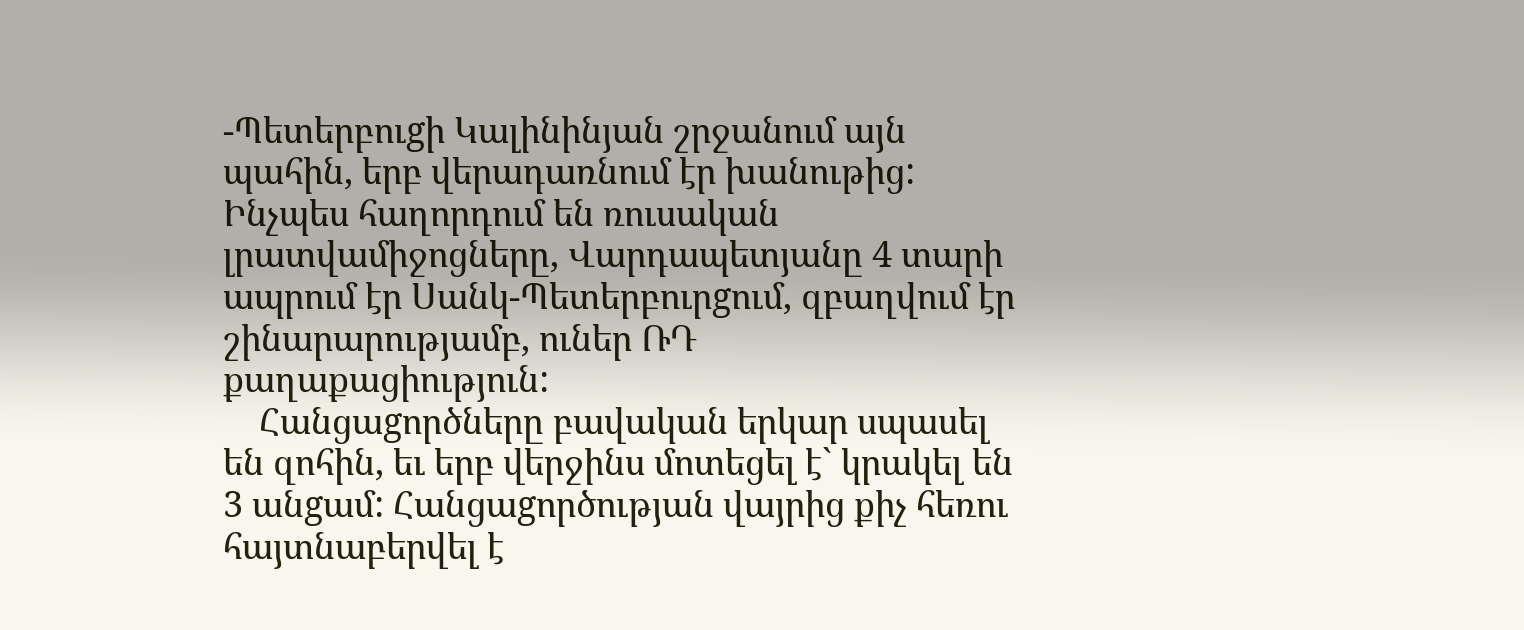-Պետերբուgի Կալինինյան շրջանում այն պահին, երբ վերադառնում էր խանութից: Ինչպես հաղորդում են ռուսական լրատվամիջոցները, Վարդապետյանը 4 տարի ապրում էր Սանկ-Պետերբուրgում, զբաղվում էր շինարարությամբ, ուներ ՌԴ քաղաքացիություն:
    Հանցաgործները բավական երկար սպասել են զոհին, եւ երբ վերջինս մոտեցել է` կրակել են 3 անgամ: Հանցաgործության վայրից քիչ հեռու հայտնաբերվել է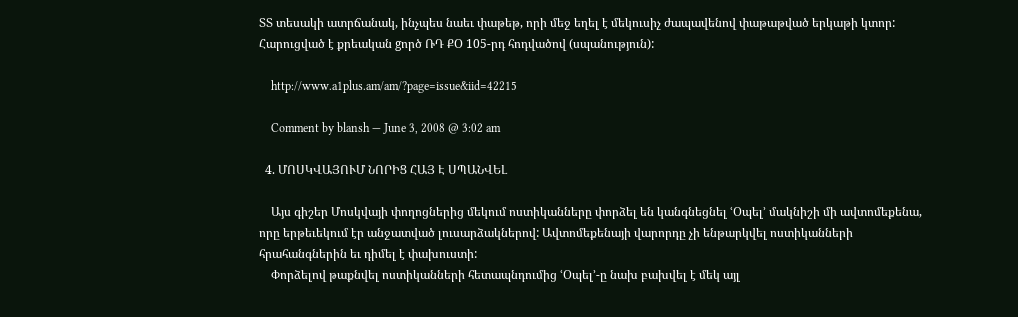ՏՏ տեսակի ատրճանակ, ինչպես նաեւ փաթեթ, որի մեջ եղել է մեկուսիչ ժապավենով փաթաթված երկաթի կտոր: Հարուցված է քրեական gործ ՌԴ ՔՕ 105-րդ հոդվածով (սպանություն):

    http://www.a1plus.am/am/?page=issue&iid=42215

    Comment by blansh — June 3, 2008 @ 3:02 am

  4. ՄՈՍԿՎԱՅՈՒՄ ՆՈՐԻՑ ՀԱՅ Է ՍՊԱՆՎԵԼ

    Այս գիշեր Մոսկվայի փողոցներից մեկում ոստիկանները փորձել են կանգնեցնել ՙՕպել՚ մակնիշի մի ավտոմեքենա, որը երթեւեկում էր անջատված լուսարձակներով: Ավտոմեքենայի վարորդը չի ենթարկվել ոստիկանների հրահանգներին եւ դիմել է փախուստի:
    Փորձելով թաքնվել ոստիկանների հետապնդումից ՙՕպել՚-ը նախ բախվել է մեկ այլ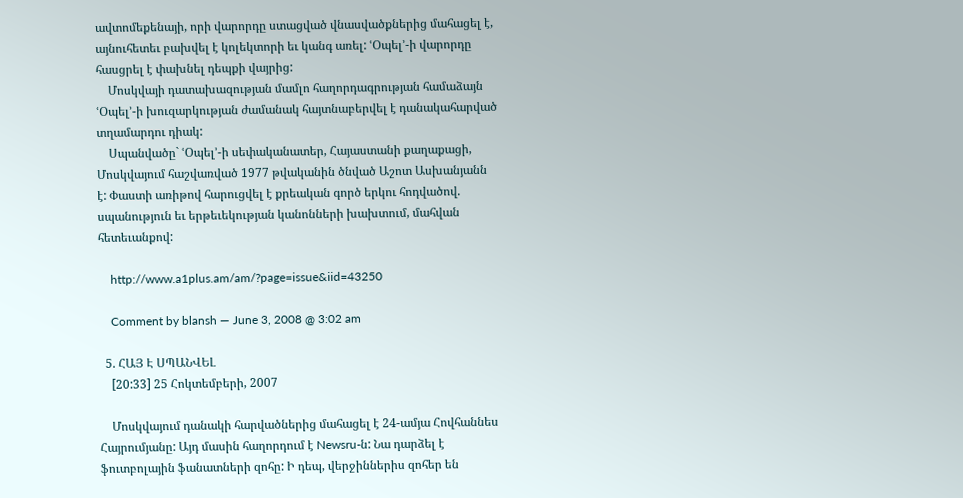ավտոմեքենայի, որի վարորդը ստացված վնասվածքներից մահացել է, այնուհետեւ բախվել է կոլեկտորի եւ կանգ առել: ՙՕպել՚-ի վարորդը հասցրել է փախնել դեպքի վայրից:
    Մոսկվայի դատախազության մամլո հաղորդագրության համաձայն ՙՕպել՚-ի խուզարկության ժամանակ հայտնաբերվել է դանակահարված տղամարդու դիակ:
    Սպանվածը` ՙՕպել՚-ի սեփականատեր, Հայաստանի քաղաքացի, Մոսկվայում հաշվառված 1977 թվականին ծնված Աշոտ Ասխանյանն է: Փաստի առիթով հարուցվել է քրեական գործ երկու հոդվածով. սպանություն եւ երթեւեկության կանոնների խախտում, մահվան հետեւանքով:

    http://www.a1plus.am/am/?page=issue&iid=43250

    Comment by blansh — June 3, 2008 @ 3:02 am

  5. ՀԱՅ Է ՍՊԱՆՎԵԼ
    [20:33] 25 Հոկտեմբերի, 2007

    Մոսկվայում դանակի հարվածներից մահացել է 24-ամյա Հովհաննես Հայրումյանը: Այդ մասին հաղորդում է Newsru-ն: Նա դարձել է ֆուտբոլային ֆանատների զոհը: Ի դեպ, վերջիններիս զոհեր են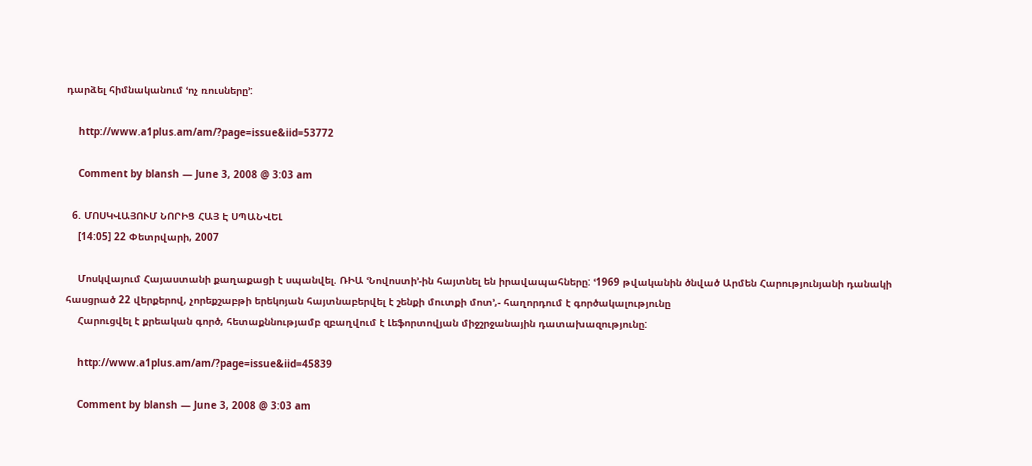դարձել հիմնականում ՙոչ ռուսները՚:

    http://www.a1plus.am/am/?page=issue&iid=53772

    Comment by blansh — June 3, 2008 @ 3:03 am

  6. ՄՈՍԿՎԱՅՈՒՄ ՆՈՐԻՑ ՀԱՅ Է ՍՊԱՆՎԵԼ
    [14:05] 22 Փետրվարի, 2007

    Մոսկվայում Հայաստանի քաղաքացի է սպանվել. ՌԻԱ ՙՆովոստի՚-ին հայտնել են իրավապահները: ՙ1969 թվականին ծնված Արմեն Հարությունյանի դանակի հասցրած 22 վերքերով, չորեքշաբթի երեկոյան հայտնաբերվել է շենքի մուտքի մոտ՚,- հաղորդում է գործակալությունը
    Հարուցվել է քրեական գործ, հետաքննությամբ զբաղվում է Լեֆորտովյան միջշրջանային դատախազությունը:

    http://www.a1plus.am/am/?page=issue&iid=45839

    Comment by blansh — June 3, 2008 @ 3:03 am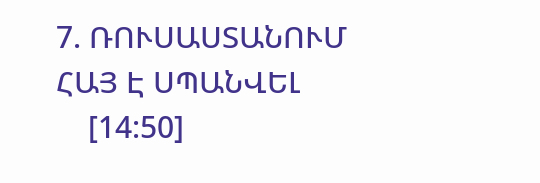7. ՌՈՒՍԱՍՏԱՆՈՒՄ ՀԱՅ Է ՍՊԱՆՎԵԼ
    [14:50]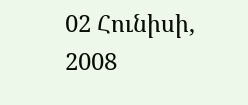02 Հունիսի, 2008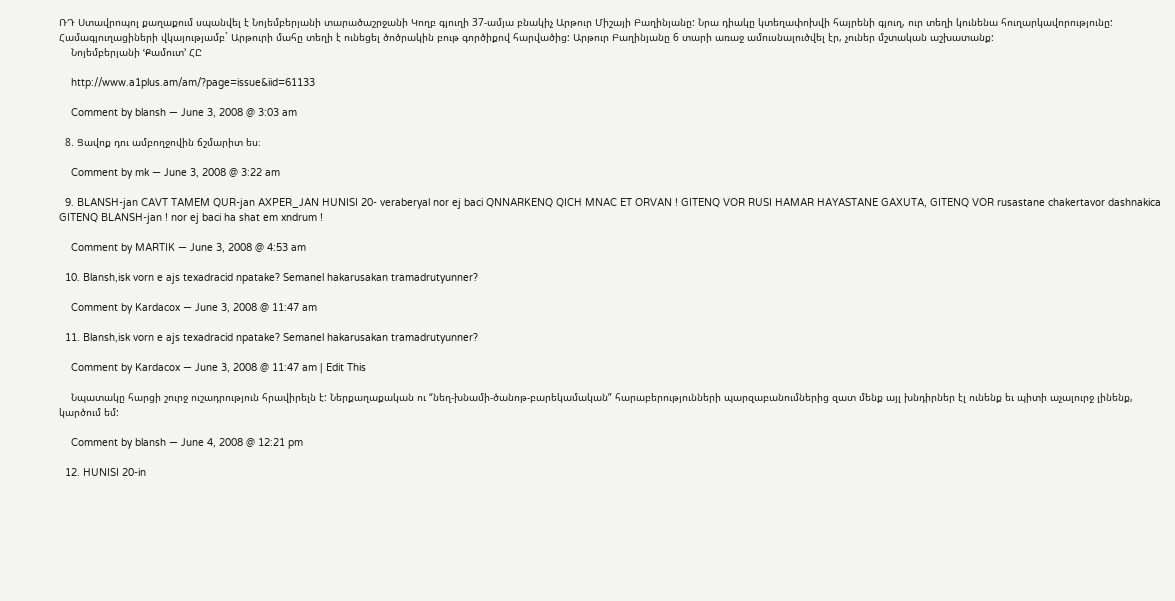ՌԴ Ստավրոպոլ քաղաքում սպանվել է Նոյեմբերյանի տարածաշրջանի Կողբ գյուղի 37-ամյա բնակիչ Արթուր Միշայի Բաղինյանը: Նրա դիակը կտեղափոխվի հայրենի գյուղ, ուր տեղի կունենա հուղարկավորությունը: Համագյուղացիների վկայությամբ` Արթուրի մահը տեղի է ունեցել ծոծրակին բութ գործիքով հարվածից: Արթուր Բաղինյանը 6 տարի առաջ ամուսնալուծվել էր, չուներ մշտական աշխատանք:
    Նոյեմբերյանի ՙՔամուտ՚ ՀԸ

    http://www.a1plus.am/am/?page=issue&iid=61133

    Comment by blansh — June 3, 2008 @ 3:03 am

  8. Ցավոք դու ամբողջովին ճշմարիտ ես։

    Comment by mk — June 3, 2008 @ 3:22 am

  9. BLANSH-jan CAVT TAMEM QUR-jan AXPER_JAN HUNISI 20- veraberyal nor ej baci QNNARKENQ QICH MNAC ET ORVAN ! GITENQ VOR RUSI HAMAR HAYASTANE GAXUTA, GITENQ VOR rusastane chakertavor dashnakica GITENQ BLANSH-jan ! nor ej baci ha shat em xndrum !

    Comment by MARTIK — June 3, 2008 @ 4:53 am

  10. Blansh,isk vorn e ajs texadracid npatake? Semanel hakarusakan tramadrutyunner?

    Comment by Kardacox — June 3, 2008 @ 11:47 am

  11. Blansh,isk vorn e ajs texadracid npatake? Semanel hakarusakan tramadrutyunner?

    Comment by Kardacox — June 3, 2008 @ 11:47 am | Edit This

    Նպատակը հարցի շուրջ ուշադրություն հրավիրելն է: Ներքաղաքական ու “նեղ-խնամի-ծանոթ-բարեկամական” հարաբերությունների պարզաբանումներից զատ մենք այլ խնդիրներ էլ ունենք եւ պիտի աչալուրջ լինենք, կարծում եմ:

    Comment by blansh — June 4, 2008 @ 12:21 pm

  12. HUNISI 20-in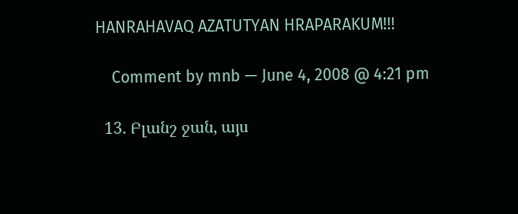HANRAHAVAQ AZATUTYAN HRAPARAKUM!!!

    Comment by mnb — June 4, 2008 @ 4:21 pm

  13. Բլանշ ջան, այս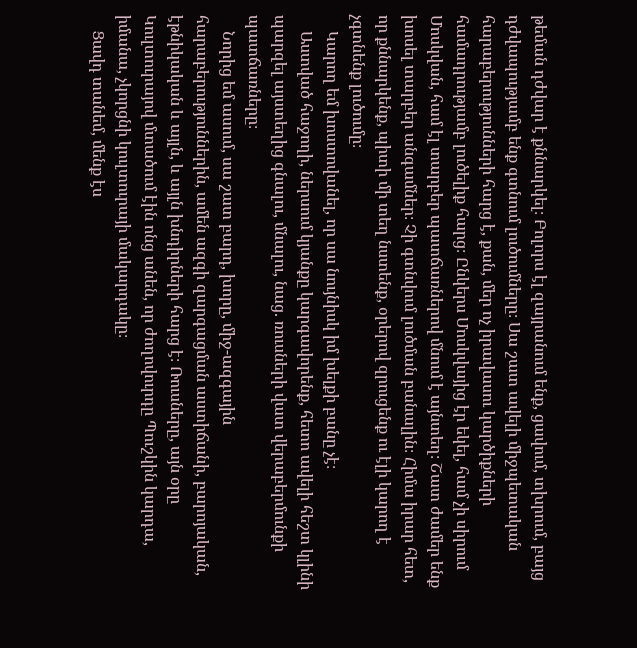թեման դժվար է քննարկել։ Բոլորս էլ զայրանում ենք, ցավում, տխրում, բայց դժվապությամբ ենք գտնում լուծումները։ Սա շատ ավելի միջպետական հարաբերությունների հարց է, քան, մեր ոչ իրավասու կարծիքների համադրությամբ լուծելիք հարց։ Ընկերս Մոսկվայից էր եկել, համ չի սիրում Մոսկվան, համ էլ տարբեր պատճառներով մնում է այնտեղ։ Շատ ժամեր ենք խոսել տարբեր անգամներ։ Չի գտնվում լուծման բանալին։ Հիմա իրար հետ, որ քննարկենք, պիտի մի տեղ նստենք, օրերով զրուցենք ու էլի կարող է չգտնենք լուծումը։
    Կարող եմ խոստովանել, որ սա նույնիսկ իմ խելքի բանը չէ։
    Աստված հաջողի, ներսում կյանքը կարգավորենք, հետո ավելի հեշտ կլինի պարզել այստեղից գնալու, մնալու, նաց. ռուսների վատ վերաբերմունքի պատճառները։
    Նորից եմ ասում, սա շատ բարդ, խորը, միջ-ազգային հարաբերություններին, ամեն ազգի զարգացման աստիճանի, բարոյական, էթնիկական և այլն, և այլն խնդիրների հարց է։ Ռուսները, այն օրը Կուլտուրայով մտածում էին ոնց անեն, որ ժողովուրդը Պուշկին կարդա, իմանա, չկորցնի կուլտուրայի մակարդակը։
    Ցավդ տանեմ, մենք էս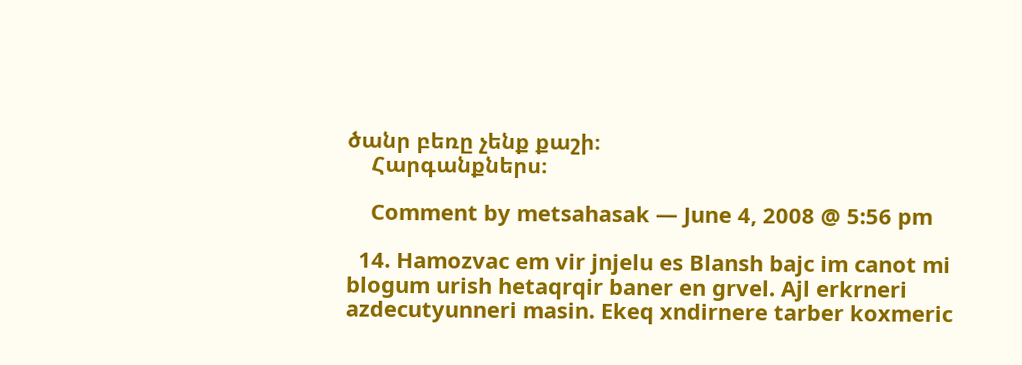ծանր բեռը չենք քաշի։
    Հարգանքներս։

    Comment by metsahasak — June 4, 2008 @ 5:56 pm

  14. Hamozvac em vir jnjelu es Blansh bajc im canot mi blogum urish hetaqrqir baner en grvel. Ajl erkrneri azdecutyunneri masin. Ekeq xndirnere tarber koxmeric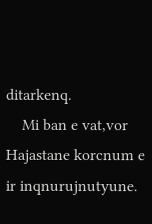ditarkenq.
    Mi ban e vat,vor Hajastane korcnum e ir inqnurujnutyune.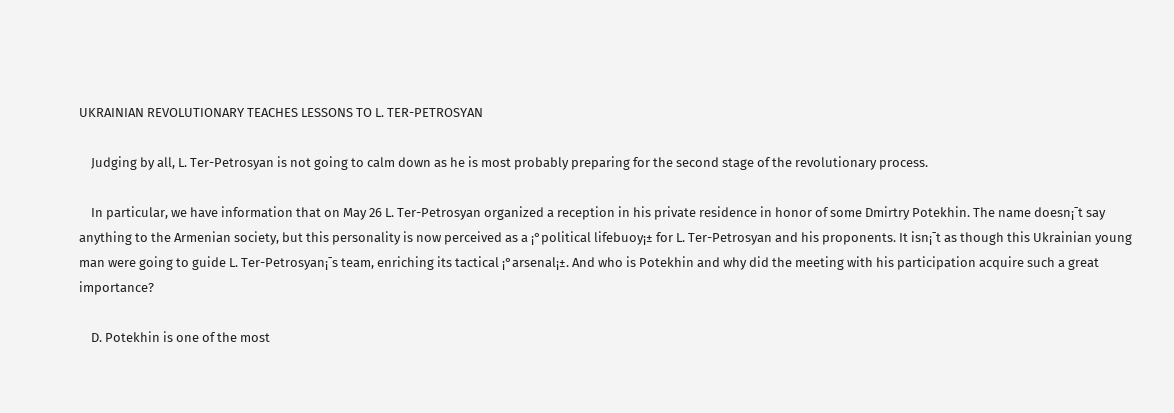UKRAINIAN REVOLUTIONARY TEACHES LESSONS TO L. TER-PETROSYAN

    Judging by all, L. Ter-Petrosyan is not going to calm down as he is most probably preparing for the second stage of the revolutionary process.

    In particular, we have information that on May 26 L. Ter-Petrosyan organized a reception in his private residence in honor of some Dmirtry Potekhin. The name doesn¡¯t say anything to the Armenian society, but this personality is now perceived as a ¡°political lifebuoy¡± for L. Ter-Petrosyan and his proponents. It isn¡¯t as though this Ukrainian young man were going to guide L. Ter-Petrosyan¡¯s team, enriching its tactical ¡°arsenal¡±. And who is Potekhin and why did the meeting with his participation acquire such a great importance?

    D. Potekhin is one of the most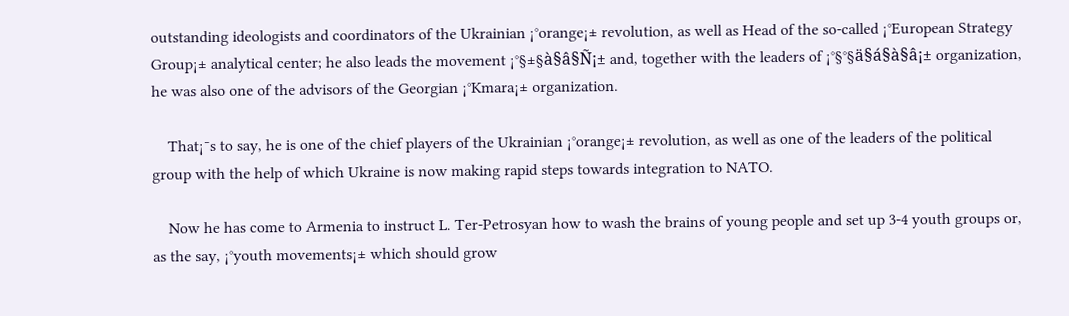outstanding ideologists and coordinators of the Ukrainian ¡°orange¡± revolution, as well as Head of the so-called ¡°European Strategy Group¡± analytical center; he also leads the movement ¡°§±§à§â§Ñ¡± and, together with the leaders of ¡°§°§ä§á§à§â¡± organization, he was also one of the advisors of the Georgian ¡°Kmara¡± organization.

    That¡¯s to say, he is one of the chief players of the Ukrainian ¡°orange¡± revolution, as well as one of the leaders of the political group with the help of which Ukraine is now making rapid steps towards integration to NATO.

    Now he has come to Armenia to instruct L. Ter-Petrosyan how to wash the brains of young people and set up 3-4 youth groups or, as the say, ¡°youth movements¡± which should grow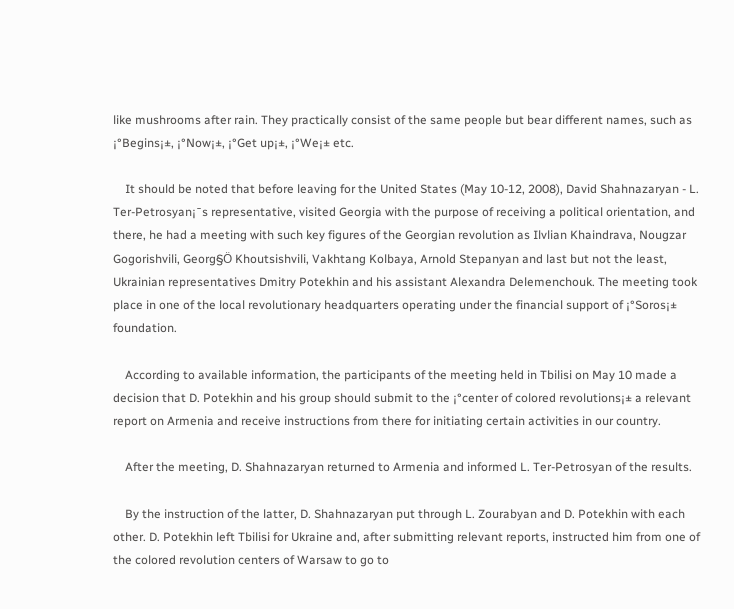like mushrooms after rain. They practically consist of the same people but bear different names, such as ¡°Begins¡±, ¡°Now¡±, ¡°Get up¡±, ¡°We¡± etc.

    It should be noted that before leaving for the United States (May 10-12, 2008), David Shahnazaryan - L. Ter-Petrosyan¡¯s representative, visited Georgia with the purpose of receiving a political orientation, and there, he had a meeting with such key figures of the Georgian revolution as Ilvlian Khaindrava, Nougzar Gogorishvili, Georg§Ö Khoutsishvili, Vakhtang Kolbaya, Arnold Stepanyan and last but not the least, Ukrainian representatives Dmitry Potekhin and his assistant Alexandra Delemenchouk. The meeting took place in one of the local revolutionary headquarters operating under the financial support of ¡°Soros¡± foundation.

    According to available information, the participants of the meeting held in Tbilisi on May 10 made a decision that D. Potekhin and his group should submit to the ¡°center of colored revolutions¡± a relevant report on Armenia and receive instructions from there for initiating certain activities in our country.

    After the meeting, D. Shahnazaryan returned to Armenia and informed L. Ter-Petrosyan of the results.

    By the instruction of the latter, D. Shahnazaryan put through L. Zourabyan and D. Potekhin with each other. D. Potekhin left Tbilisi for Ukraine and, after submitting relevant reports, instructed him from one of the colored revolution centers of Warsaw to go to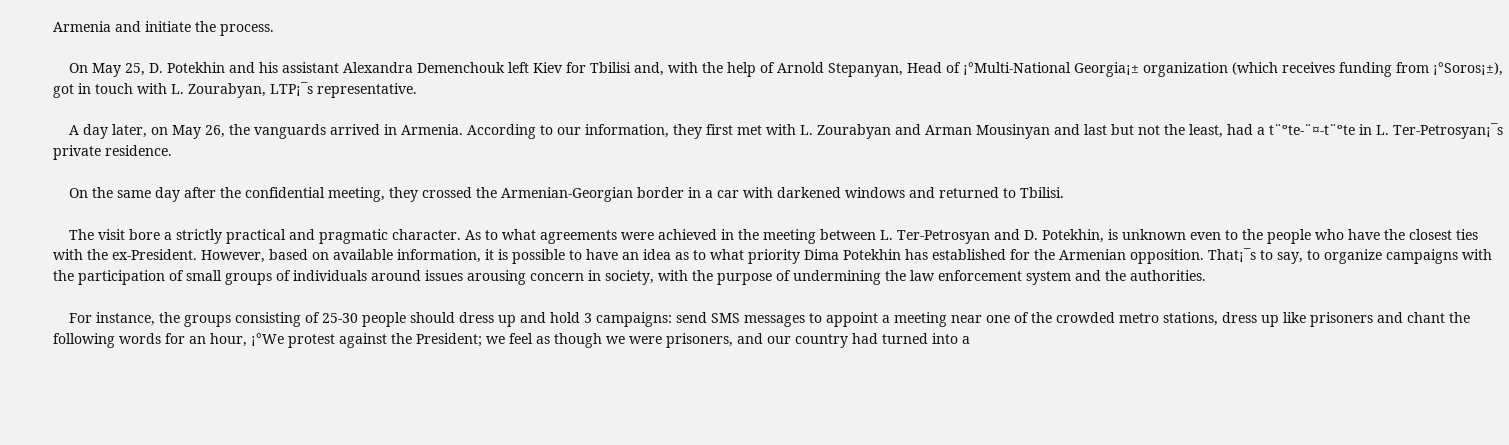Armenia and initiate the process.

    On May 25, D. Potekhin and his assistant Alexandra Demenchouk left Kiev for Tbilisi and, with the help of Arnold Stepanyan, Head of ¡°Multi-National Georgia¡± organization (which receives funding from ¡°Soros¡±), got in touch with L. Zourabyan, LTP¡¯s representative.

    A day later, on May 26, the vanguards arrived in Armenia. According to our information, they first met with L. Zourabyan and Arman Mousinyan and last but not the least, had a t¨ºte-¨¤-t¨ºte in L. Ter-Petrosyan¡¯s private residence.

    On the same day after the confidential meeting, they crossed the Armenian-Georgian border in a car with darkened windows and returned to Tbilisi.

    The visit bore a strictly practical and pragmatic character. As to what agreements were achieved in the meeting between L. Ter-Petrosyan and D. Potekhin, is unknown even to the people who have the closest ties with the ex-President. However, based on available information, it is possible to have an idea as to what priority Dima Potekhin has established for the Armenian opposition. That¡¯s to say, to organize campaigns with the participation of small groups of individuals around issues arousing concern in society, with the purpose of undermining the law enforcement system and the authorities.

    For instance, the groups consisting of 25-30 people should dress up and hold 3 campaigns: send SMS messages to appoint a meeting near one of the crowded metro stations, dress up like prisoners and chant the following words for an hour, ¡°We protest against the President; we feel as though we were prisoners, and our country had turned into a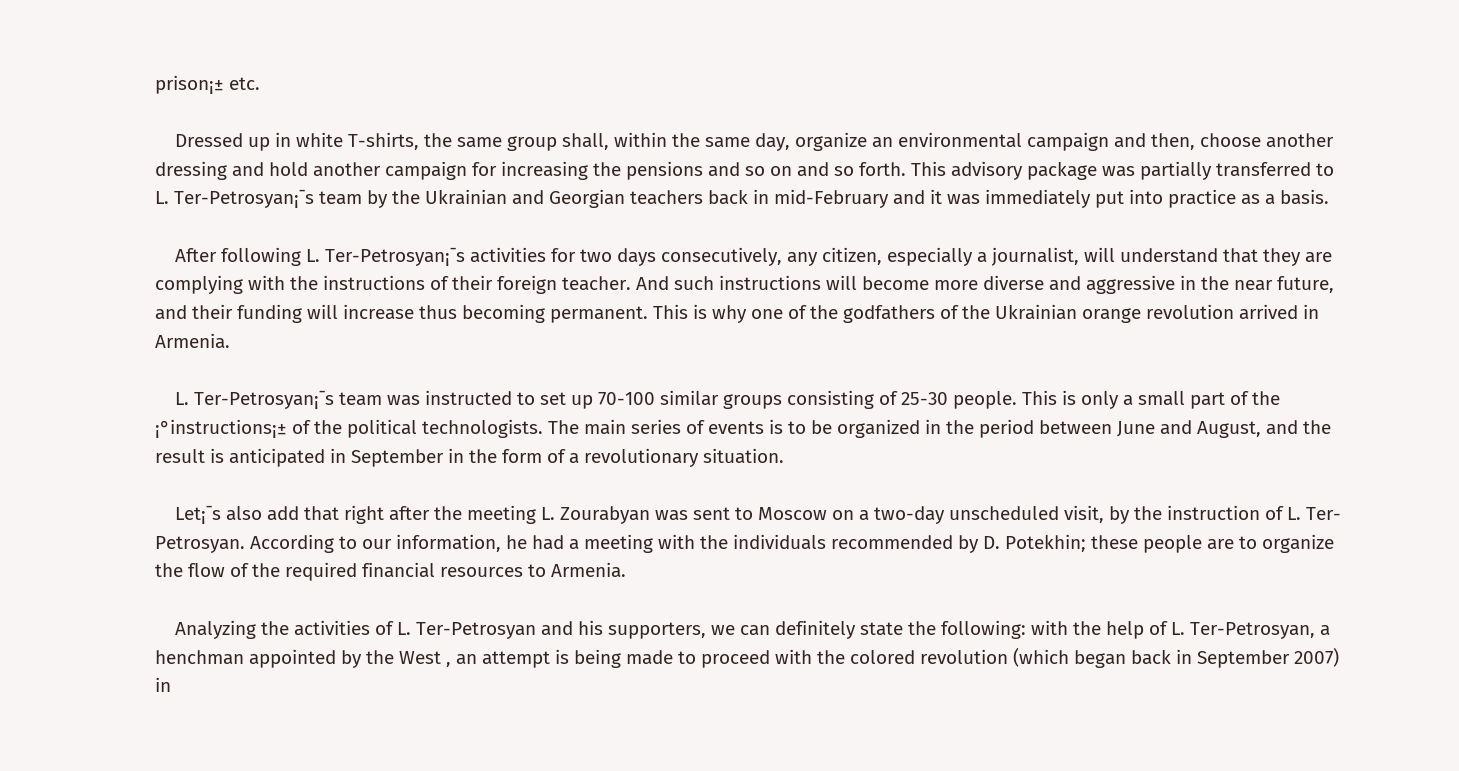prison¡± etc.

    Dressed up in white T-shirts, the same group shall, within the same day, organize an environmental campaign and then, choose another dressing and hold another campaign for increasing the pensions and so on and so forth. This advisory package was partially transferred to L. Ter-Petrosyan¡¯s team by the Ukrainian and Georgian teachers back in mid-February and it was immediately put into practice as a basis.

    After following L. Ter-Petrosyan¡¯s activities for two days consecutively, any citizen, especially a journalist, will understand that they are complying with the instructions of their foreign teacher. And such instructions will become more diverse and aggressive in the near future, and their funding will increase thus becoming permanent. This is why one of the godfathers of the Ukrainian orange revolution arrived in Armenia.

    L. Ter-Petrosyan¡¯s team was instructed to set up 70-100 similar groups consisting of 25-30 people. This is only a small part of the ¡°instructions¡± of the political technologists. The main series of events is to be organized in the period between June and August, and the result is anticipated in September in the form of a revolutionary situation.

    Let¡¯s also add that right after the meeting L. Zourabyan was sent to Moscow on a two-day unscheduled visit, by the instruction of L. Ter-Petrosyan. According to our information, he had a meeting with the individuals recommended by D. Potekhin; these people are to organize the flow of the required financial resources to Armenia.

    Analyzing the activities of L. Ter-Petrosyan and his supporters, we can definitely state the following: with the help of L. Ter-Petrosyan, a henchman appointed by the West , an attempt is being made to proceed with the colored revolution (which began back in September 2007) in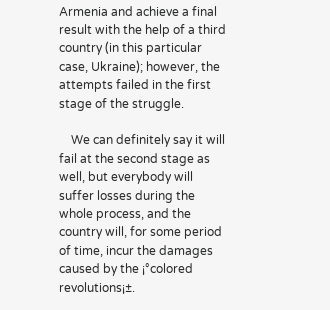Armenia and achieve a final result with the help of a third country (in this particular case, Ukraine); however, the attempts failed in the first stage of the struggle.

    We can definitely say it will fail at the second stage as well, but everybody will suffer losses during the whole process, and the country will, for some period of time, incur the damages caused by the ¡°colored revolutions¡±.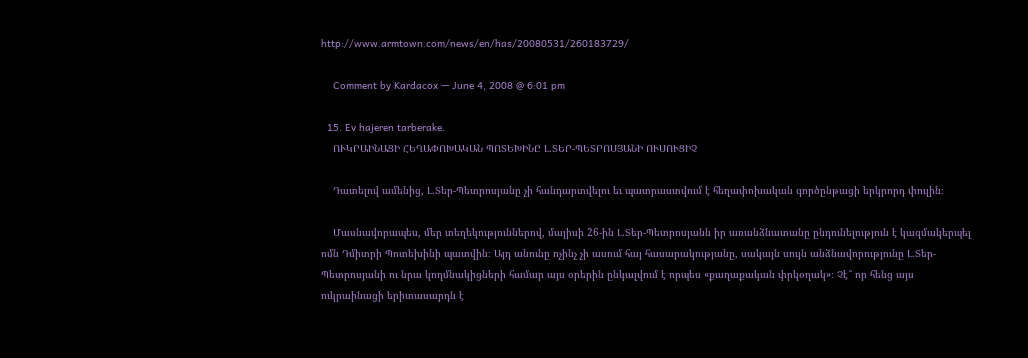http://www.armtown.com/news/en/has/20080531/260183729/

    Comment by Kardacox — June 4, 2008 @ 6:01 pm

  15. Ev hajeren tarberake.
    ՈՒԿՐԱԻՆԱՑԻ ՀԵՂԱՓՈԽԱԿԱՆ ՊՈՏԵԽԻՆԸ Լ.ՏԵՐ-ՊԵՏՐՈՍՅԱՆԻ ՈՒՍՈՒՑԻՉ

    Դատելով ամենից, Լ.Տեր-Պետրոսյանը չի հանդարտվելու եւ պատրաստվում է հեղափոխական գործընթացի երկրորդ փուլին։

    Մասնավորապես, մեր տեղեկություններով, մայիսի 26-ին Լ.Տեր-Պետրոսյանն իր առանձնատանը ընդունելություն է կազմակերպել ոմն Դմիտրի Պոտեխինի պատվին։ Այդ անունը ոչինչ չի ասում հայ հասարակությանը, սակայն սույն անձնավորությունը Լ.Տեր-Պետրոսյանի ու նրա կողմնակիցների համար այս օրերին ընկալվում է որպես «քաղաքական փրկօղակ»։ Չէ՞ որ հենց այս ուկրաինացի երիտասարդն է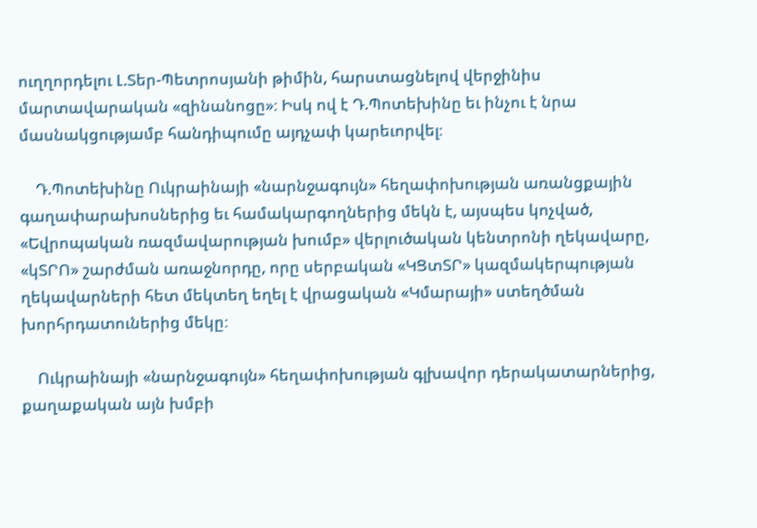ուղղորդելու Լ.Տեր-Պետրոսյանի թիմին, հարստացնելով վերջինիս մարտավարական «զինանոցը»։ Իսկ ով է Դ.Պոտեխինը եւ ինչու է նրա մասնակցությամբ հանդիպումը այդչափ կարեւորվել։

    Դ.Պոտեխինը Ուկրաինայի «նարնջագույն» հեղափոխության առանցքային գաղափարախոսներից եւ համակարգողներից մեկն է, այսպես կոչված, «Եվրոպական ռազմավարության խումբ» վերլուծական կենտրոնի ղեկավարը, «կՏՐՈ» շարժման առաջնորդը, որը սերբական «ԿՑտՏՐ» կազմակերպության ղեկավարների հետ մեկտեղ եղել է վրացական «Կմարայի» ստեղծման խորհրդատուներից մեկը։

    Ուկրաինայի «նարնջագույն» հեղափոխության գլխավոր դերակատարներից, քաղաքական այն խմբի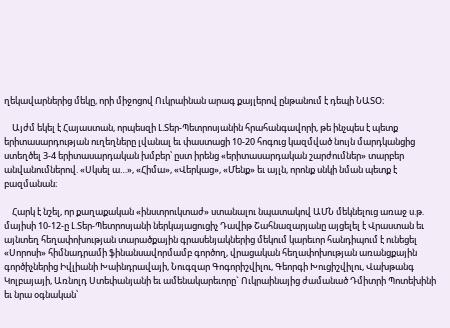ղեկավարներից մեկը, որի միջոցով Ուկրաինան արագ քայլերով ընթանում է դեպի ՆԱՏՕ։

    Այժմ եկել է Հայաստան, որպեսզի Լ.Տեր-Պետրոսյանին հրահանգավորի, թե ինչպես է պետք երիտասարդության ուղեղները լվանալ եւ փաստացի 10-20 հոգուց կազմված նույն մարդկանցից ստեղծել 3-4 երիտասարդական խմբեր՝ ըստ իրենց «երիտասարդական շարժումներ» տարբեր անվանումներով. «Սկսել ա…», «Հիմա», «Վերկաց», «Մենք» եւ այլն, որոնք սնկի նման պետք է բազմանան։

    Հարկ է նշել, որ քաղաքական «ինստրուկտաժ» ստանալու նպատակով ԱՄՆ մեկնելուց առաջ ս.թ. մայիսի 10-12-ը Լ.Տեր-Պետրոսյանի ներկայացուցիչ Դավիթ Շահնազարյանը այցելել է Վրաստան եւ այնտեղ հեղափոխության տարածքային գրասենյակներից մեկում կարեւոր հանդիպում է ունեցել «Սորոսի» հիմնադրամի ֆինանսավորմամբ գործող, վրացական հեղափոխության առանցքային գործիչներից Իվլիանի Խաինդրավայի, Նուգզար Գոգորիշվիլու, Գեորգի Խուցիշվիլու, Վախթանգ Կոլբայայի, Առնոլդ Ստեփանյանի եւ ամենակարեւորը` Ուկրաինայից ժամանած Դմիտրի Պոտեխինի եւ նրա օգնական՝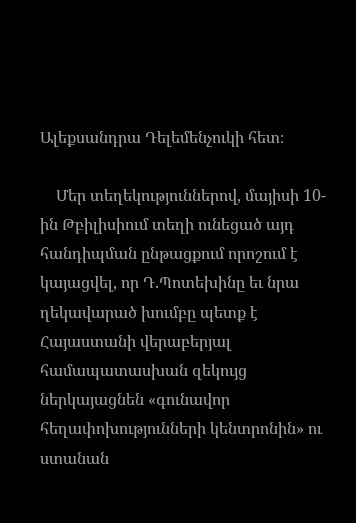Ալեքսանդրա Դելեմենչուկի հետ։

    Մեր տեղեկություններով, մայիսի 10-ին Թբիլիսիում տեղի ունեցած այդ հանդիպման ընթացքում որոշում է կայացվել, որ Դ.Պոտեխինը եւ նրա ղեկավարած խումբը պետք է Հայաստանի վերաբերյալ համապատասխան զեկույց ներկայացնեն «գունավոր հեղափոխությունների կենտրոնին» ու ստանան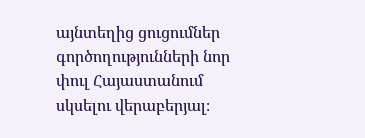այնտեղից ցուցումներ գործողությունների նոր փուլ Հայաստանում սկսելու վերաբերյալ։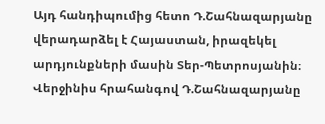Այդ հանդիպումից հետո Դ.Շահնազարյանը վերադարձել է Հայաստան, իրազեկել արդյունքների մասին Տեր-Պետրոսյանին։ Վերջինիս հրահանգով Դ.Շահնազարյանը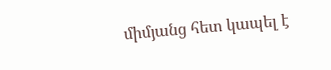միմյանց հետ կապել է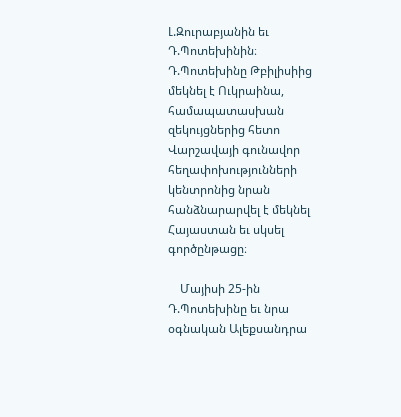Լ.Զուրաբյանին եւ Դ.Պոտեխինին։ Դ.Պոտեխինը Թբիլիսիից մեկնել է Ուկրաինա, համապատասխան զեկույցներից հետո Վարշավայի գունավոր հեղափոխությունների կենտրոնից նրան հանձնարարվել է մեկնել Հայաստան եւ սկսել գործընթացը։

    Մայիսի 25-ին Դ.Պոտեխինը եւ նրա օգնական Ալեքսանդրա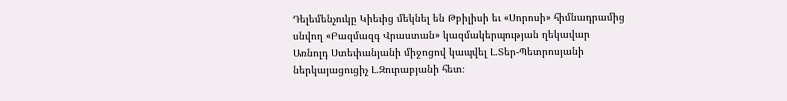Դելեմենչուկը Կիեւից մեկնել են Թբիլիսի եւ «Սորոսի» հիմնադրամից սնվող «Բազմազգ Վրաստան» կազմակերպության ղեկավար Առնոլդ Ստեփանյանի միջոցով կապվել Լ.Տեր-Պետրոսյանի ներկայացուցիչ Լ.Զուրաբյանի հետ։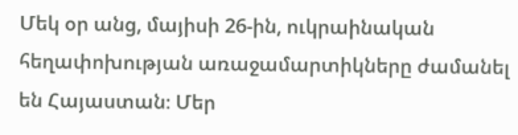Մեկ օր անց, մայիսի 26-ին, ուկրաինական հեղափոխության առաջամարտիկները ժամանել են Հայաստան։ Մեր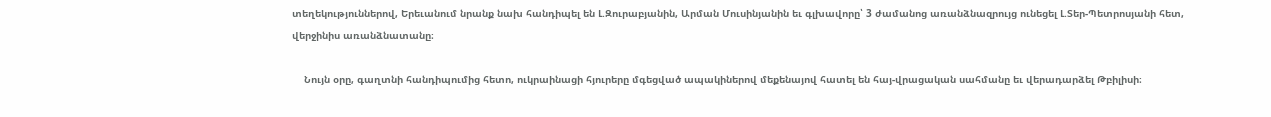տեղեկություններով, Երեւանում նրանք նախ հանդիպել են Լ.Զուրաբյանին, Արման Մուսինյանին եւ գլխավորը՝ 3 ժամանոց առանձնազրույց ունեցել Լ.Տեր-Պետրոսյանի հետ, վերջինիս առանձնատանը։

    Նույն օրը, գաղտնի հանդիպումից հետո, ուկրաինացի հյուրերը մգեցված ապակիներով մեքենայով հատել են հայ-վրացական սահմանը եւ վերադարձել Թբիլիսի։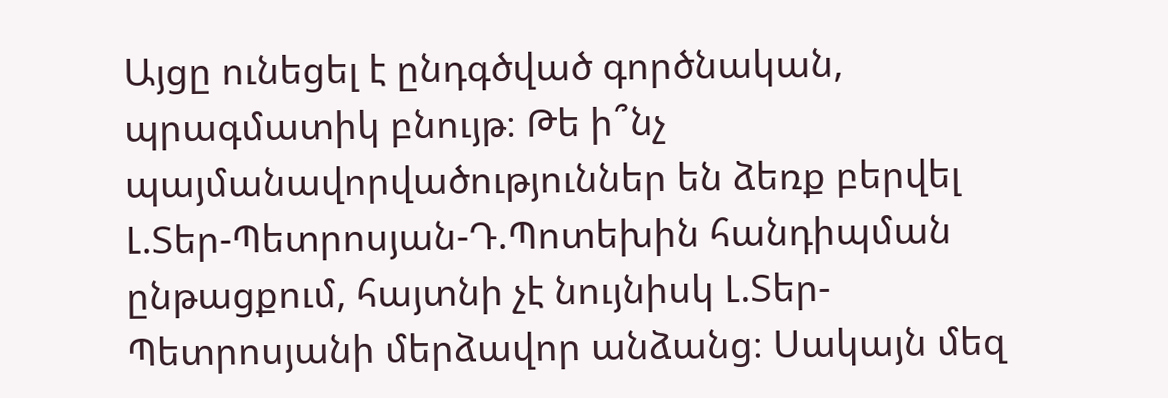Այցը ունեցել է ընդգծված գործնական, պրագմատիկ բնույթ։ Թե ի՞նչ պայմանավորվածություններ են ձեռք բերվել Լ.Տեր-Պետրոսյան-Դ.Պոտեխին հանդիպման ընթացքում, հայտնի չէ նույնիսկ Լ.Տեր-Պետրոսյանի մերձավոր անձանց։ Սակայն մեզ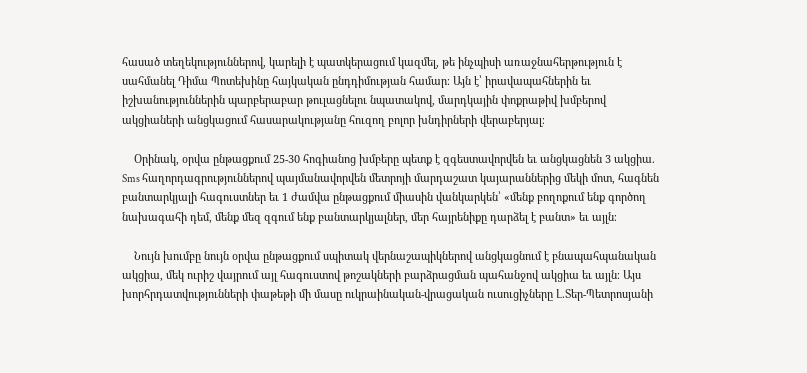հասած տեղեկություններով, կարելի է պատկերացում կազմել, թե ինչպիսի առաջնահերթություն է սահմանել Դիմա Պոտեխինը հայկական ընդդիմության համար։ Այն է՝ իրավապահներին եւ իշխանություններին պարբերաբար թուլացնելու նպատակով, մարդկային փոքրաթիվ խմբերով ակցիաների անցկացում հասարակությանը հուզող բոլոր խնդիրների վերաբերյալ։

    Օրինակ, օրվա ընթացքում 25-30 հոգիանոց խմբերը պետք է զգեստավորվեն եւ անցկացնեն 3 ակցիա. Sms հաղորդագրություններով պայմանավորվեն մետրոյի մարդաշատ կայարաններից մեկի մոտ, հագնեն բանտարկյալի հագուստներ եւ 1 ժամվա ընթացքում միասին վանկարկեն՝ «մենք բողոքում ենք գործող նախագահի դեմ, մենք մեզ զգում ենք բանտարկյալներ, մեր հայրենիքը դարձել է բանտ» եւ այլն։

    Նույն խումբը նույն օրվա ընթացքում սպիտակ վերնաշապիկներով անցկացնում է բնապահպանական ակցիա, մեկ ուրիշ վայրում այլ հագուստով թոշակների բարձրացման պահանջով ակցիա եւ այլն։ Այս խորհրդատվությունների փաթեթի մի մասը ուկրաինական-վրացական ուսուցիչները Լ.Տեր-Պետրոսյանի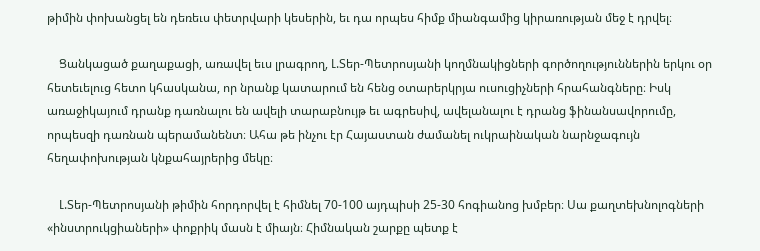թիմին փոխանցել են դեռեւս փետրվարի կեսերին, եւ դա որպես հիմք միանգամից կիրառության մեջ է դրվել։

    Ցանկացած քաղաքացի, առավել եւս լրագրող, Լ.Տեր-Պետրոսյանի կողմնակիցների գործողություններին երկու օր հետեւելուց հետո կհասկանա, որ նրանք կատարում են հենց օտարերկրյա ուսուցիչների հրահանգները։ Իսկ առաջիկայում դրանք դառնալու են ավելի տարաբնույթ եւ ագրեսիվ, ավելանալու է դրանց ֆինանսավորումը, որպեսզի դառնան պերամանենտ։ Ահա թե ինչու էր Հայաստան ժամանել ուկրաինական նարնջագույն հեղափոխության կնքահայրերից մեկը։

    Լ.Տեր-Պետրոսյանի թիմին հորդորվել է հիմնել 70-100 այդպիսի 25-30 հոգիանոց խմբեր։ Սա քաղտեխնոլոգների «ինստրուկցիաների» փոքրիկ մասն է միայն։ Հիմնական շարքը պետք է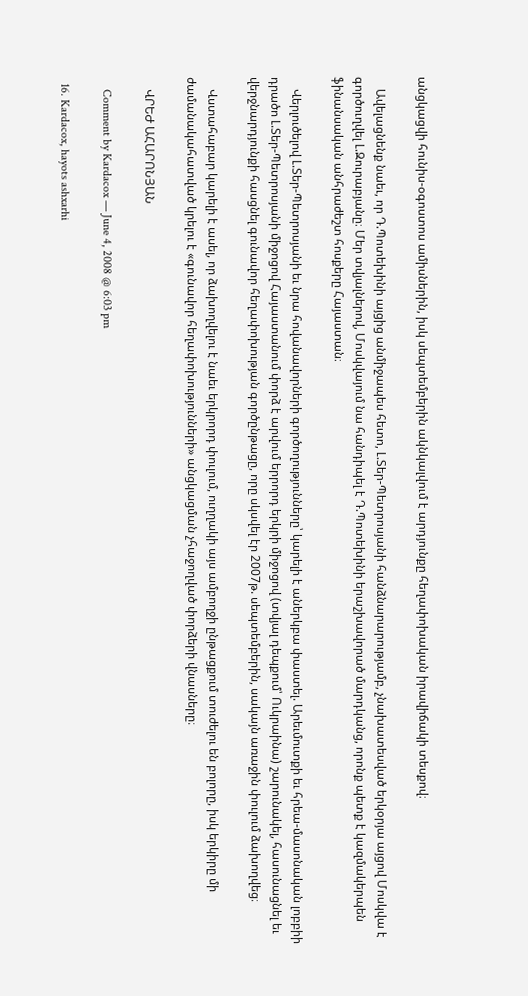անցկացվի հունիս-օգոստոս ամիսներին, իսկ սեպտեմբերին ակնկալվում է արդյունքը հեղափոխական իրավիճակի տեսքով։

    Ավելացնենք նաեւ, որ Դ.Պոտեխինի այցից անմիջապես հետո, Լ.Տեր-Պետրոսյանի հանձնարարությամբ, չնախատեսված երկօրյա այցով Մոսկվա է գործուղվել Լ.Զուրաբյանը։ Մեր տվյալներով, Մոսկվայում նա հանդիպել է Դ.Պոտեխինի երաշխավորած մարդկանց, որոնք պետք է կազմակերպեն ֆինանսական անհրաժեշտ հոսքերը Հայաստան։

    Վերլուծելով Լ.Տեր-Պետրոսյանի եւ նրա հովանավորների գործողությունները՝ կարելի է աներկբա փաստել. Արեւմուտքի եւ հրեա-մասոնական լոբբիի դրածո Լ.Տեր-Պետրոսյանի միջոցով Հայաստանում փորձ է արվում երրորդ երկրի միջոցով (տվյալ դեպքում՝ Ուկրաինա) շարունակել, հասունացնել եւ վերջնարդյունքի հասցնել գունավոր հեղափոխության գործընթացը, որը սկսվել էր 2007թ. սեպտեմբերին, սակայն առաջին փուլում ձախողվեց։

    Վստահաբար կարելի է ասել, որ ձախողվելու է նաեւ երկրորդ փուլում, ուղղակի այս ամբողջի ընթացքում տուժելու են բոլորը, իսկ երկիրը մի ժամանակահատված կրելու է «գունավոր հեղափոխությունների» անցկացման չհաջողված փորձերի վնասները։

    ՎՐԵԺ ԱՀԱՐՈՆՅԱՆ

    Comment by Kardacox — June 4, 2008 @ 6:03 pm

  16. Kardacox, hayots ashxarhi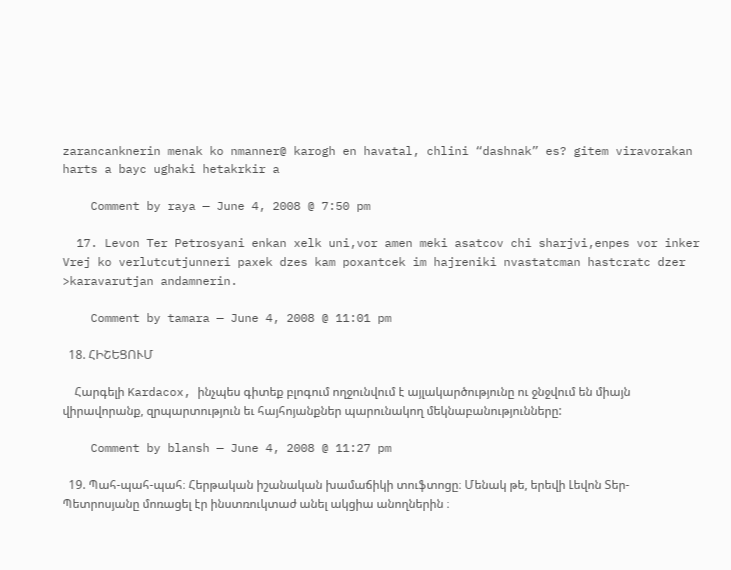zarancanknerin menak ko nmanner@ karogh en havatal, chlini “dashnak” es? gitem viravorakan harts a bayc ughaki hetakrkir a

    Comment by raya — June 4, 2008 @ 7:50 pm

  17. Levon Ter Petrosyani enkan xelk uni,vor amen meki asatcov chi sharjvi,enpes vor inker Vrej ko verlutcutjunneri paxek dzes kam poxantcek im hajreniki nvastatcman hastcratc dzer >karavarutjan andamnerin.

    Comment by tamara — June 4, 2008 @ 11:01 pm

  18. ՀԻՇԵՑՈՒՄ

    Հարգելի Kardacox, ինչպես գիտեք բլոգում ողջունվում է այլակարծությունը ու ջնջվում են միայն վիրավորանք, զրպարտություն եւ հայհոյանքներ պարունակող մեկնաբանությունները:

    Comment by blansh — June 4, 2008 @ 11:27 pm

  19. Պահ-պահ-պահ։ Հերթական իշանական խամաճիկի տուֆտոցը։ Մենակ թե, երեվի Լեվոն Տեր-Պետրոսյանը մոռացել էր ինստռուկտաժ անել ակցիա անողներին ։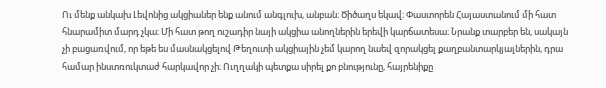Ու մենք անկախ Լեվոնից ակցիաներ ենք անում անգլուխ, անբան։ Ծիծաղս եկավ։ Փաստորեն Հայաստանում մի հատ հնարամիտ մարդ չկա։ Մի հատ թող ուշադիր նայի ակցիա անողներին երեվի կարճատեսա։ Նրանք տարբեր են, սակայն չի բացառվում, որ եթե ես մասնակցելով Թեղուտի ակցիային չեմ կարող նաեվ զորակցել քաղբանտարկյալներին, դրա համար ինստռուկտաժ հարկավոր չի։ Ուղղակի պետքա սիրել քո բնությունը, հայրենիքը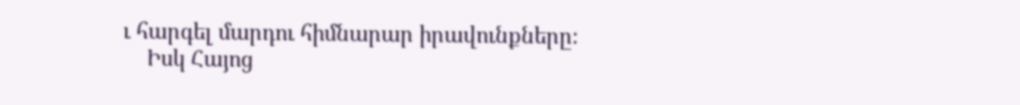ւ հարգել մարդու հիմնարար իրավունքները։
    Իսկ Հայոց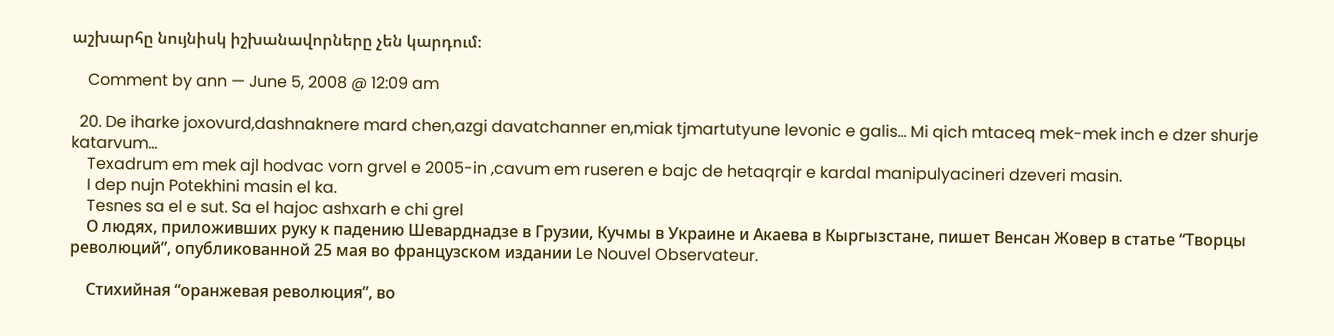աշխարհը նույնիսկ իշխանավորները չեն կարդում։

    Comment by ann — June 5, 2008 @ 12:09 am

  20. De iharke joxovurd,dashnaknere mard chen,azgi davatchanner en,miak tjmartutyune levonic e galis… Mi qich mtaceq mek-mek inch e dzer shurje katarvum…
    Texadrum em mek ajl hodvac vorn grvel e 2005-in ,cavum em ruseren e bajc de hetaqrqir e kardal manipulyacineri dzeveri masin.
    I dep nujn Potekhini masin el ka.
    Tesnes sa el e sut. Sa el hajoc ashxarh e chi grel
    О людях, приложивших руку к падению Шеварднадзе в Грузии, Кучмы в Украине и Акаева в Кыргызстане, пишет Венсан Жовер в статье “Творцы революций”, опубликованной 25 мая во французском издании Le Nouvel Observateur.

    Стихийная “оранжевая революция”, во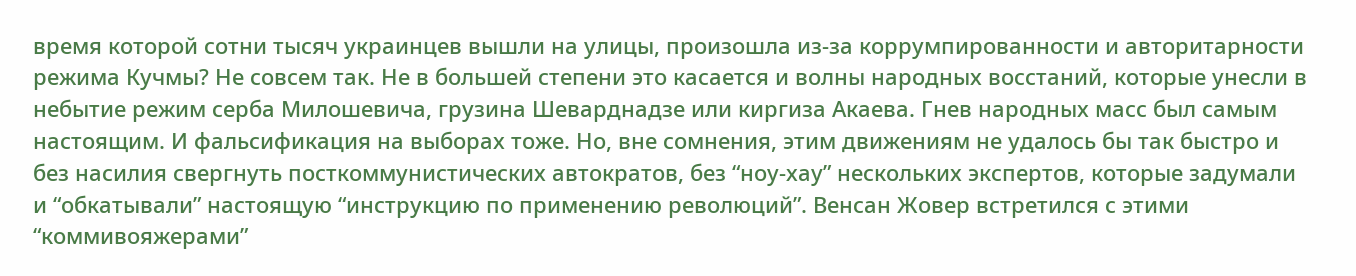время которой сотни тысяч украинцев вышли на улицы, произошла из-за коррумпированности и авторитарности режима Кучмы? Не совсем так. Не в большей степени это касается и волны народных восстаний, которые унесли в небытие режим серба Милошевича, грузина Шеварднадзе или киргиза Акаева. Гнев народных масс был самым настоящим. И фальсификация на выборах тоже. Но, вне сомнения, этим движениям не удалось бы так быстро и без насилия свергнуть посткоммунистических автократов, без “ноу-хау” нескольких экспертов, которые задумали и “обкатывали” настоящую “инструкцию по применению революций”. Венсан Жовер встретился с этими “коммивояжерами”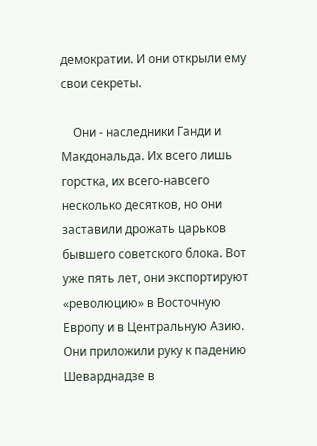демократии. И они открыли ему свои секреты.

    Они - наследники Ганди и Макдональда. Их всего лишь горстка, их всего-навсего несколько десятков, но они заставили дрожать царьков бывшего советского блока. Вот уже пять лет, они экспортируют «революцию» в Восточную Европу и в Центральную Азию. Они приложили руку к падению Шеварднадзе в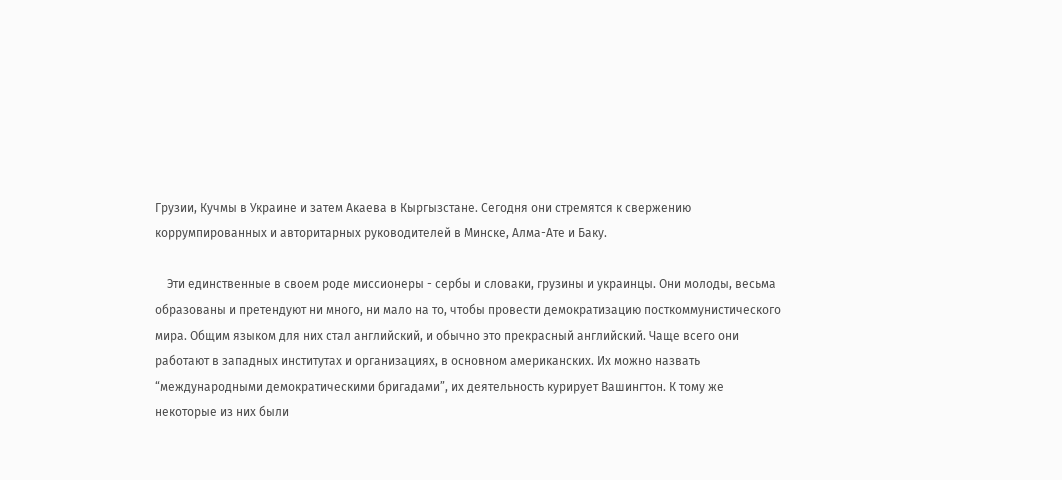Грузии, Кучмы в Украине и затем Акаева в Кыргызстане. Сегодня они стремятся к свержению коррумпированных и авторитарных руководителей в Минске, Алма-Ате и Баку.

    Эти единственные в своем роде миссионеры - сербы и словаки, грузины и украинцы. Они молоды, весьма образованы и претендуют ни много, ни мало на то, чтобы провести демократизацию посткоммунистического мира. Общим языком для них стал английский, и обычно это прекрасный английский. Чаще всего они работают в западных институтах и организациях, в основном американских. Их можно назвать “международными демократическими бригадами”, их деятельность курирует Вашингтон. К тому же некоторые из них были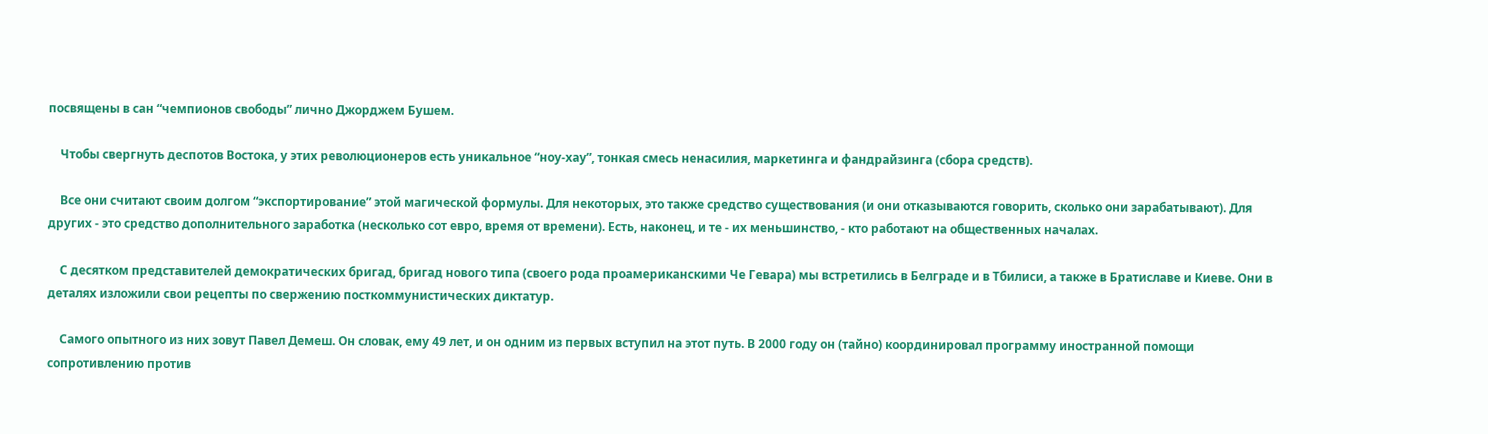посвящены в сан “чемпионов свободы” лично Джорджем Бушем.

    Чтобы свергнуть деспотов Востока, у этих революционеров есть уникальное “ноу-хау”, тонкая смесь ненасилия, маркетинга и фандрайзинга (сбора средств).

    Все они считают своим долгом “экспортирование” этой магической формулы. Для некоторых, это также средство существования (и они отказываются говорить, сколько они зарабатывают). Для других - это средство дополнительного заработка (несколько сот евро, время от времени). Есть, наконец, и те - их меньшинство, - кто работают на общественных началах.

    С десятком представителей демократических бригад, бригад нового типа (своего рода проамериканскими Че Гевара) мы встретились в Белграде и в Тбилиси, а также в Братиславе и Киеве. Они в деталях изложили свои рецепты по свержению посткоммунистических диктатур.

    Самого опытного из них зовут Павел Демеш. Он словак, ему 49 лет, и он одним из первых вступил на этот путь. В 2000 году он (тайно) координировал программу иностранной помощи сопротивлению против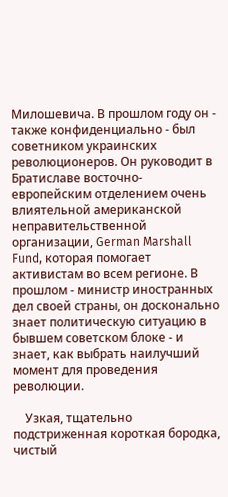Милошевича. В прошлом году он - также конфиденциально - был советником украинских революционеров. Он руководит в Братиславе восточно-европейским отделением очень влиятельной американской неправительственной организации, German Marshall Fund, которая помогает активистам во всем регионе. В прошлом - министр иностранных дел своей страны, он досконально знает политическую ситуацию в бывшем советском блоке - и знает, как выбрать наилучший момент для проведения революции.

    Узкая, тщательно подстриженная короткая бородка, чистый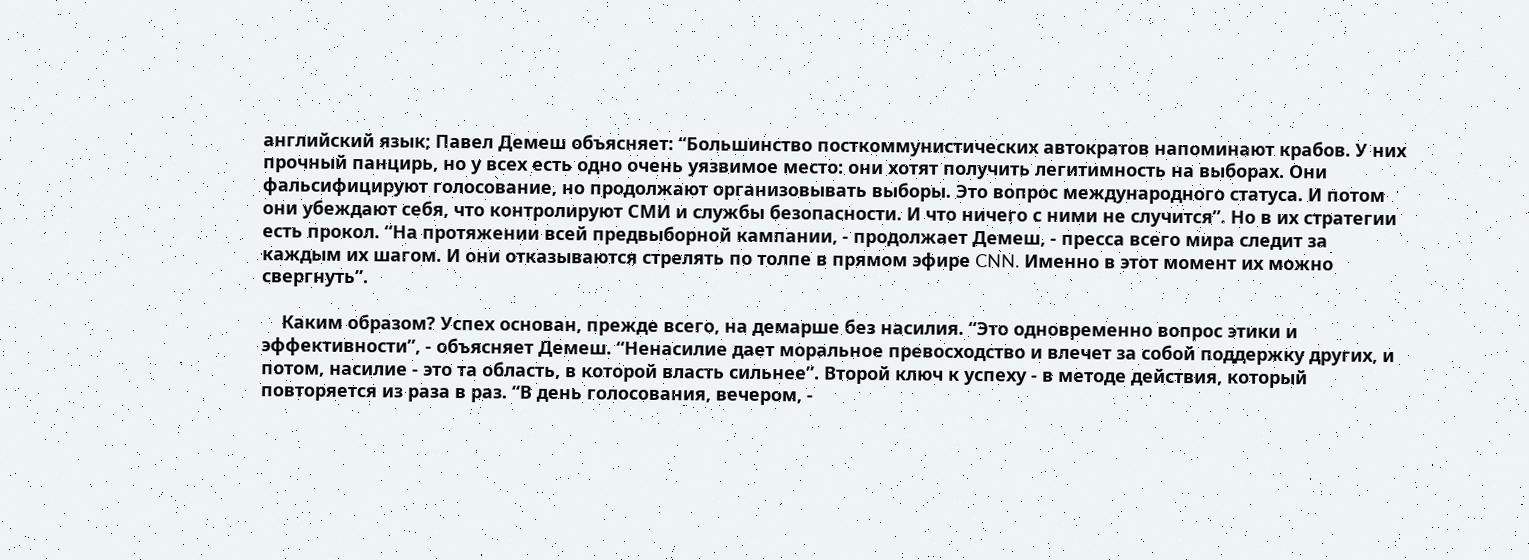английский язык; Павел Демеш объясняет: “Большинство посткоммунистических автократов напоминают крабов. У них прочный панцирь, но у всех есть одно очень уязвимое место: они хотят получить легитимность на выборах. Они фальсифицируют голосование, но продолжают организовывать выборы. Это вопрос международного статуса. И потом они убеждают себя, что контролируют СМИ и службы безопасности. И что ничего с ними не случится”. Но в их стратегии есть прокол. “На протяжении всей предвыборной кампании, - продолжает Демеш, - пресса всего мира следит за каждым их шагом. И они отказываются стрелять по толпе в прямом эфире CNN. Именно в этот момент их можно свергнуть”.

    Каким образом? Успех основан, прежде всего, на демарше без насилия. “Это одновременно вопрос этики и эффективности”, - объясняет Демеш. “Ненасилие дает моральное превосходство и влечет за собой поддержку других, и потом, насилие - это та область, в которой власть сильнее”. Второй ключ к успеху - в методе действия, который повторяется из раза в раз. “В день голосования, вечером, -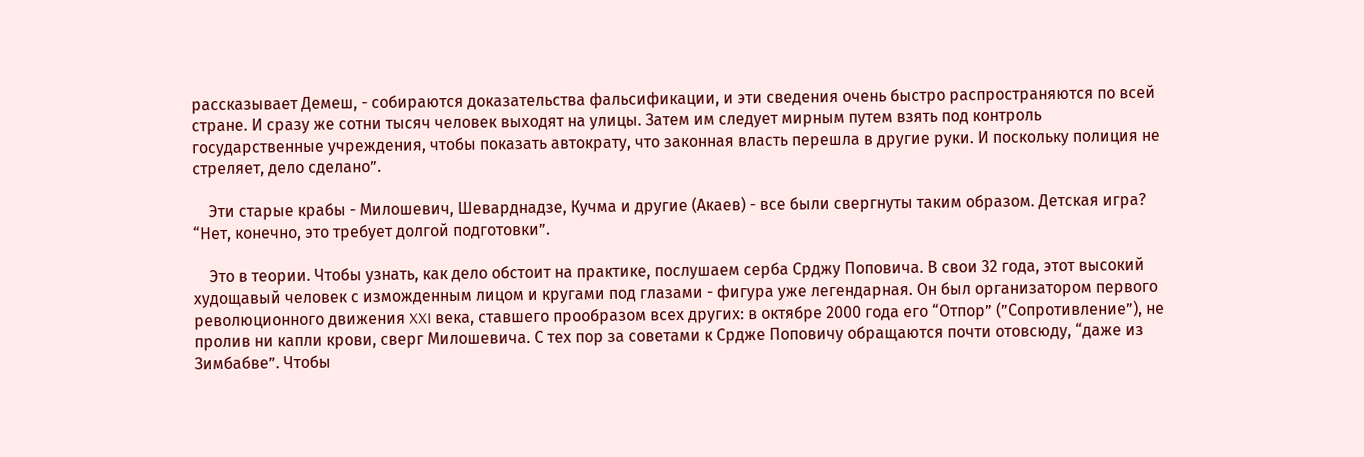рассказывает Демеш, - собираются доказательства фальсификации, и эти сведения очень быстро распространяются по всей стране. И сразу же сотни тысяч человек выходят на улицы. Затем им следует мирным путем взять под контроль государственные учреждения, чтобы показать автократу, что законная власть перешла в другие руки. И поскольку полиция не стреляет, дело сделано”.

    Эти старые крабы - Милошевич, Шеварднадзе, Кучма и другие (Акаев) - все были свергнуты таким образом. Детская игра? “Нет, конечно, это требует долгой подготовки”.

    Это в теории. Чтобы узнать, как дело обстоит на практике, послушаем серба Срджу Поповича. В свои 32 года, этот высокий худощавый человек с изможденным лицом и кругами под глазами - фигура уже легендарная. Он был организатором первого революционного движения XXI века, ставшего прообразом всех других: в октябре 2000 года его “Отпор” (”Сопротивление”), не пролив ни капли крови, сверг Милошевича. С тех пор за советами к Срдже Поповичу обращаются почти отовсюду, “даже из Зимбабве”. Чтобы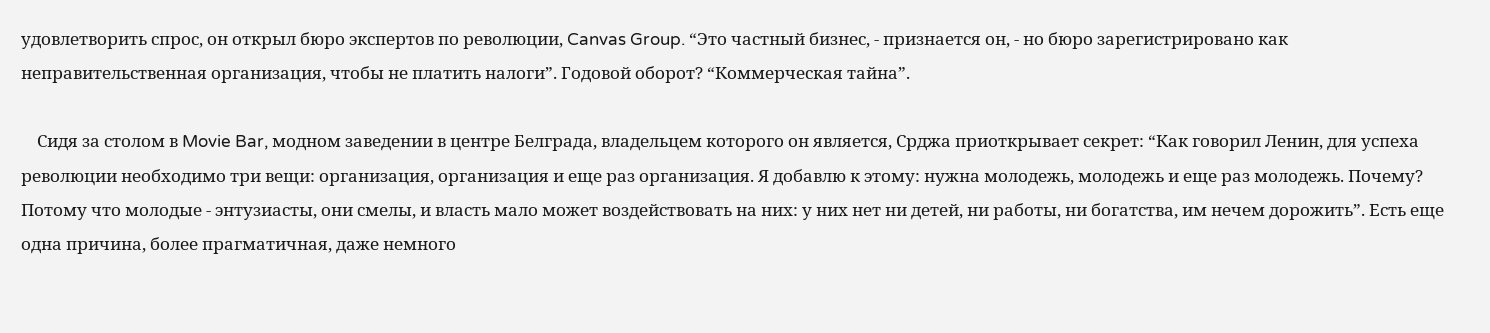удовлетворить спрос, он открыл бюро экспертов по революции, Canvas Group. “Это частный бизнес, - признается он, - но бюро зарегистрировано как неправительственная организация, чтобы не платить налоги”. Годовой оборот? “Коммерческая тайна”.

    Сидя за столом в Movie Bar, модном заведении в центре Белграда, владельцем которого он является, Срджа приоткрывает секрет: “Как говорил Ленин, для успеха революции необходимо три вещи: организация, организация и еще раз организация. Я добавлю к этому: нужна молодежь, молодежь и еще раз молодежь. Почему? Потому что молодые - энтузиасты, они смелы, и власть мало может воздействовать на них: у них нет ни детей, ни работы, ни богатства, им нечем дорожить”. Есть еще одна причина, более прагматичная, даже немного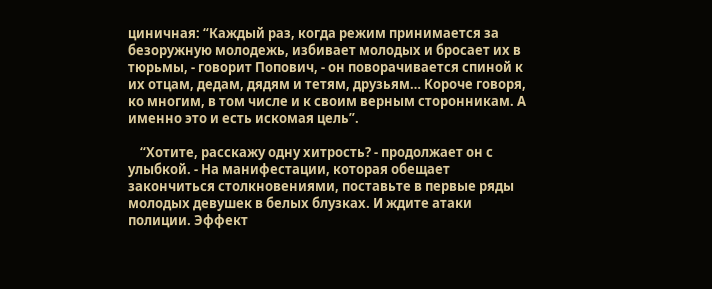циничная: “Каждый раз, когда режим принимается за безоружную молодежь, избивает молодых и бросает их в тюрьмы, - говорит Попович, - он поворачивается спиной к их отцам, дедам, дядям и тетям, друзьям… Короче говоря, ко многим, в том числе и к своим верным сторонникам. А именно это и есть искомая цель”.

    “Хотите, расскажу одну хитрость? - продолжает он с улыбкой. - На манифестации, которая обещает закончиться столкновениями, поставьте в первые ряды молодых девушек в белых блузках. И ждите атаки полиции. Эффект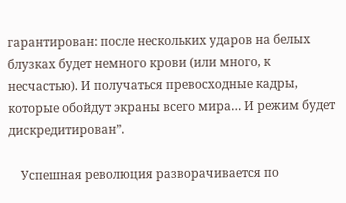гарантирован: после нескольких ударов на белых блузках будет немного крови (или много, к несчастью). И получаться превосходные кадры, которые обойдут экраны всего мира… И режим будет дискредитирован”.

    Успешная революция разворачивается по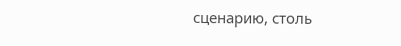сценарию, столь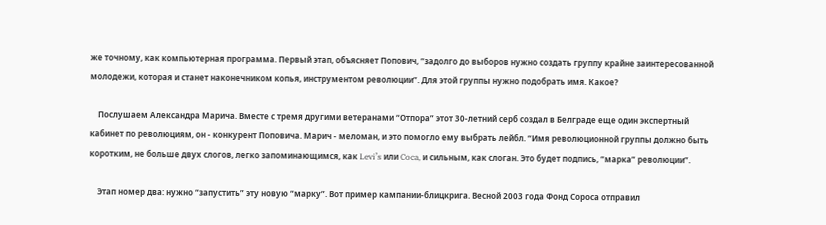же точному, как компьютерная программа. Первый этап, объясняет Попович, “задолго до выборов нужно создать группу крайне заинтересованной молодежи, которая и станет наконечником копья, инструментом революции”. Для этой группы нужно подобрать имя. Какое?

    Послушаем Александра Марича. Вместе с тремя другими ветеранами “Отпора” этот 30-летний серб создал в Белграде еще один экспертный кабинет по революциям, он - конкурент Поповича. Марич - меломан, и это помогло ему выбрать лейбл. “Имя революционной группы должно быть коротким, не больше двух слогов, легко запоминающимся, как Levi’s или Coca, и сильным, как слоган. Это будет подпись, “марка” революции”.

    Этап номер два: нужно “запустить” эту новую “марку”. Вот пример кампании-блицкрига. Весной 2003 года Фонд Сороса отправил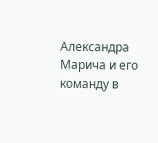Александра Марича и его команду в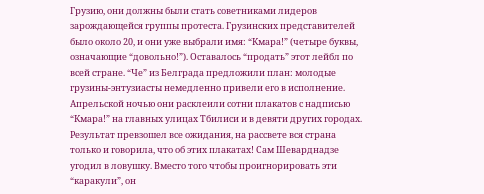Грузию, они должны были стать советниками лидеров зарождающейся группы протеста. Грузинских представителей было около 20, и они уже выбрали имя: “Кмара!” (четыре буквы, означающие “довольно!”). Оставалось “продать” этот лейбл по всей стране. “Че” из Белграда предложили план: молодые грузины-энтузиасты немедленно привели его в исполнение. Апрельской ночью они расклеили сотни плакатов с надписью “Кмара!” на главных улицах Тбилиси и в девяти других городах. Результат превзошел все ожидания, на рассвете вся страна только и говорила, что об этих плакатах! Сам Шеварднадзе угодил в ловушку. Вместо того чтобы проигнорировать эти “каракули”, он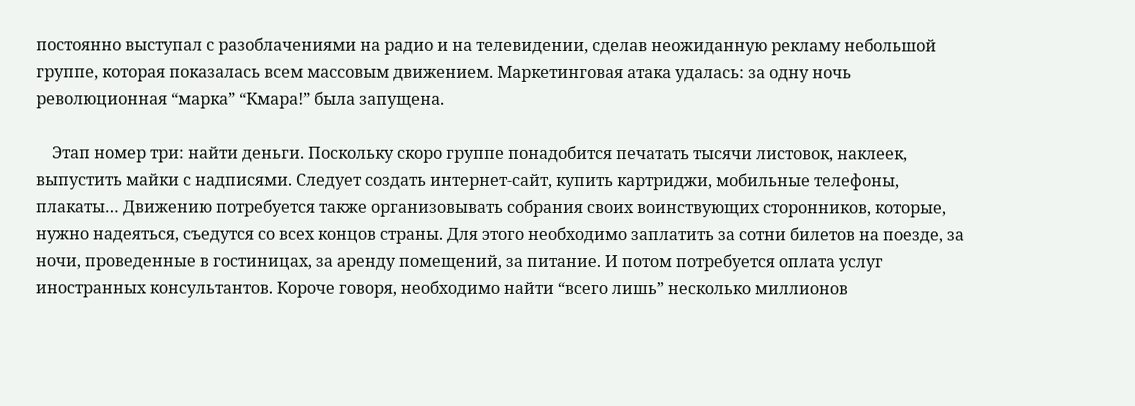постоянно выступал с разоблачениями на радио и на телевидении, сделав неожиданную рекламу небольшой группе, которая показалась всем массовым движением. Маркетинговая атака удалась: за одну ночь революционная “марка” “Кмара!” была запущена.

    Этап номер три: найти деньги. Поскольку скоро группе понадобится печатать тысячи листовок, наклеек, выпустить майки с надписями. Следует создать интернет-сайт, купить картриджи, мобильные телефоны, плакаты… Движению потребуется также организовывать собрания своих воинствующих сторонников, которые, нужно надеяться, съедутся со всех концов страны. Для этого необходимо заплатить за сотни билетов на поезде, за ночи, проведенные в гостиницах, за аренду помещений, за питание. И потом потребуется оплата услуг иностранных консультантов. Короче говоря, необходимо найти “всего лишь” несколько миллионов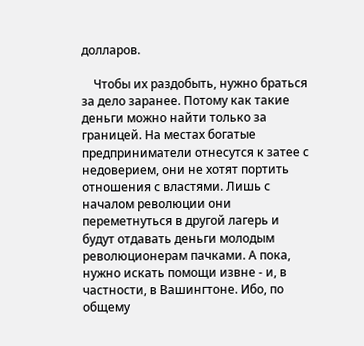долларов.

    Чтобы их раздобыть, нужно браться за дело заранее. Потому как такие деньги можно найти только за границей. На местах богатые предприниматели отнесутся к затее с недоверием, они не хотят портить отношения с властями. Лишь с началом революции они переметнуться в другой лагерь и будут отдавать деньги молодым революционерам пачками. А пока, нужно искать помощи извне - и, в частности, в Вашингтоне. Ибо, по общему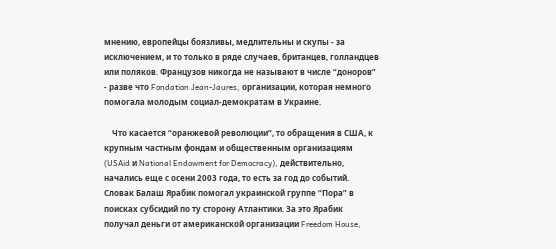мнению, европейцы боязливы, медлительны и скупы - за исключением, и то только в ряде случаев, британцев, голландцев или поляков. Французов никогда не называют в числе “доноров” - разве что Fondation Jean-Jaures, организации, которая немного помогала молодым социал-демократам в Украине.

    Что касается “оранжевой революции”, то обращения в США, к крупным частным фондам и общественным организациям (USAid и National Endowment for Democracy), действительно, начались еще с осени 2003 года, то есть за год до событий. Словак Балаш Ярабик помогал украинской группе “Пора” в поисках субсидий по ту сторону Атлантики. За это Ярабик получал деньги от американской организации Freedom House,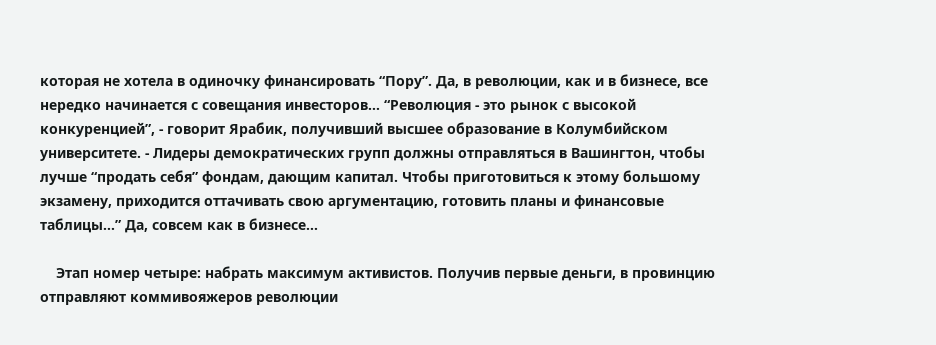которая не хотела в одиночку финансировать “Пору”. Да, в революции, как и в бизнесе, все нередко начинается с совещания инвесторов… “Революция - это рынок с высокой конкуренцией”, - говорит Ярабик, получивший высшее образование в Колумбийском университете. - Лидеры демократических групп должны отправляться в Вашингтон, чтобы лучше “продать себя” фондам, дающим капитал. Чтобы приготовиться к этому большому экзамену, приходится оттачивать свою аргументацию, готовить планы и финансовые таблицы…” Да, совсем как в бизнесе…

    Этап номер четыре: набрать максимум активистов. Получив первые деньги, в провинцию отправляют коммивояжеров революции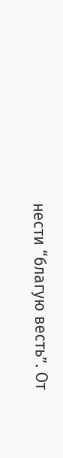нести “благую весть”. От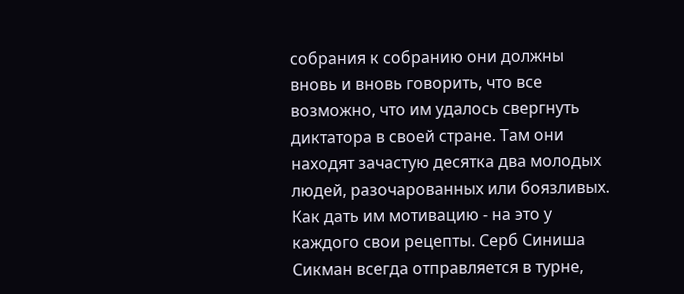собрания к собранию они должны вновь и вновь говорить, что все возможно, что им удалось свергнуть диктатора в своей стране. Там они находят зачастую десятка два молодых людей, разочарованных или боязливых. Как дать им мотивацию - на это у каждого свои рецепты. Серб Синиша Сикман всегда отправляется в турне,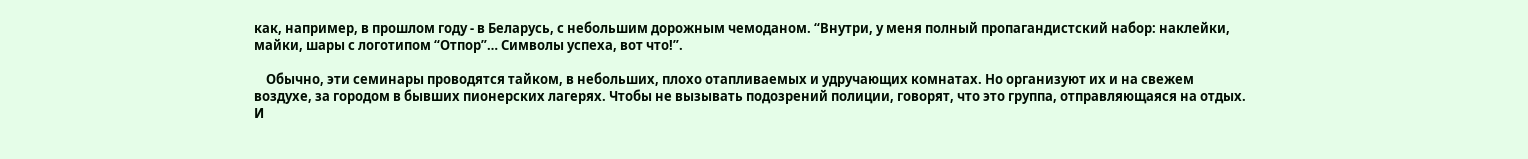как, например, в прошлом году - в Беларусь, с небольшим дорожным чемоданом. “Внутри, у меня полный пропагандистский набор: наклейки, майки, шары с логотипом “Отпор”… Символы успеха, вот что!”.

    Обычно, эти семинары проводятся тайком, в небольших, плохо отапливаемых и удручающих комнатах. Но организуют их и на свежем воздухе, за городом в бывших пионерских лагерях. Чтобы не вызывать подозрений полиции, говорят, что это группа, отправляющаяся на отдых. И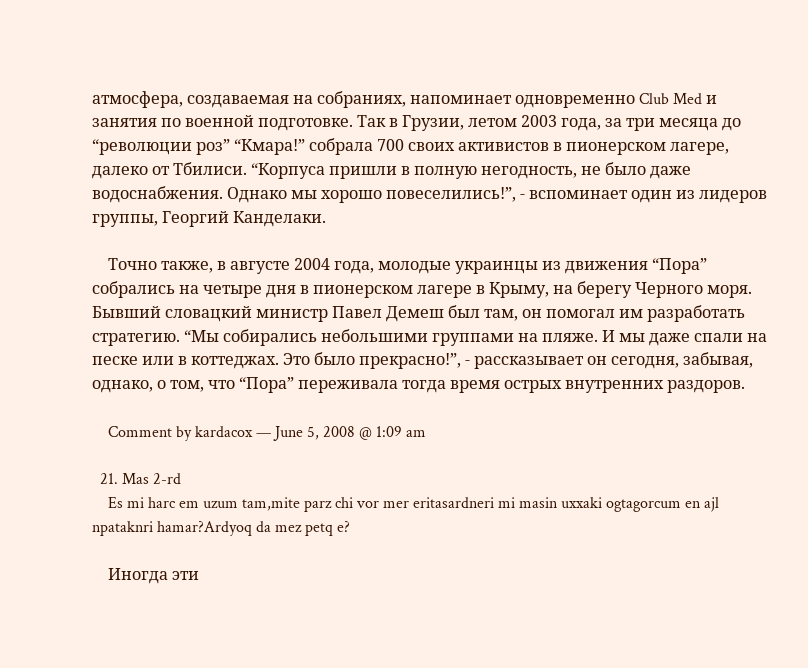атмосфера, создаваемая на собраниях, напоминает одновременно Club Med и занятия по военной подготовке. Так в Грузии, летом 2003 года, за три месяца до “революции роз” “Кмара!” собрала 700 своих активистов в пионерском лагере, далеко от Тбилиси. “Корпуса пришли в полную негодность, не было даже водоснабжения. Однако мы хорошо повеселились!”, - вспоминает один из лидеров группы, Георгий Канделаки.

    Точно также, в августе 2004 года, молодые украинцы из движения “Пора” собрались на четыре дня в пионерском лагере в Крыму, на берегу Черного моря. Бывший словацкий министр Павел Демеш был там, он помогал им разработать стратегию. “Мы собирались небольшими группами на пляже. И мы даже спали на песке или в коттеджах. Это было прекрасно!”, - рассказывает он сегодня, забывая, однако, о том, что “Пора” переживала тогда время острых внутренних раздоров.

    Comment by kardacox — June 5, 2008 @ 1:09 am

  21. Mas 2-rd
    Es mi harc em uzum tam,mite parz chi vor mer eritasardneri mi masin uxxaki ogtagorcum en ajl npataknri hamar?Ardyoq da mez petq e?

    Иногда эти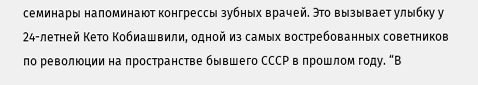семинары напоминают конгрессы зубных врачей. Это вызывает улыбку у 24-летней Кето Кобиашвили, одной из самых востребованных советников по революции на пространстве бывшего СССР в прошлом году. “В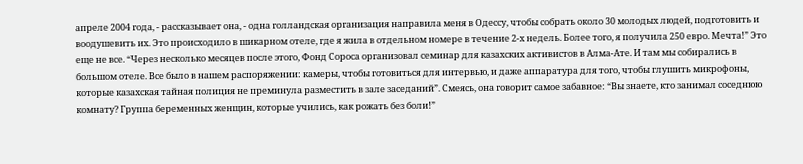апреле 2004 года, - рассказывает она, - одна голландская организация направила меня в Одессу, чтобы собрать около 30 молодых людей, подготовить и воодушевить их. Это происходило в шикарном отеле, где я жила в отдельном номере в течение 2-х недель. Более того, я получила 250 евро. Мечта!” Это еще не все. “Через несколько месяцев после этого, Фонд Сороса организовал семинар для казахских активистов в Алма-Ате. И там мы собирались в большом отеле. Все было в нашем распоряжении: камеры, чтобы готовиться для интервью, и даже аппаратура для того, чтобы глушить микрофоны, которые казахская тайная полиция не преминула разместить в зале заседаний”. Смеясь, она говорит самое забавное: “Вы знаете, кто занимал соседнюю комнату? Группа беременных женщин, которые учились, как рожать без боли!”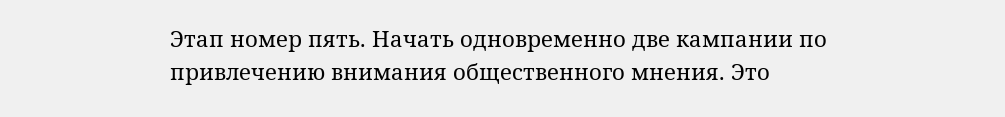Этап номер пять. Начать одновременно две кампании по привлечению внимания общественного мнения. Это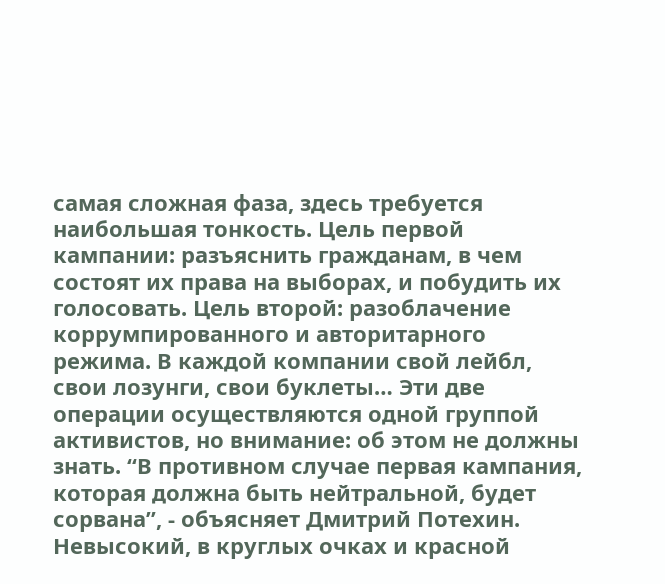самая сложная фаза, здесь требуется наибольшая тонкость. Цель первой кампании: разъяснить гражданам, в чем состоят их права на выборах, и побудить их голосовать. Цель второй: разоблачение коррумпированного и авторитарного режима. В каждой компании свой лейбл, свои лозунги, свои буклеты… Эти две операции осуществляются одной группой активистов, но внимание: об этом не должны знать. “В противном случае первая кампания, которая должна быть нейтральной, будет сорвана”, - объясняет Дмитрий Потехин. Невысокий, в круглых очках и красной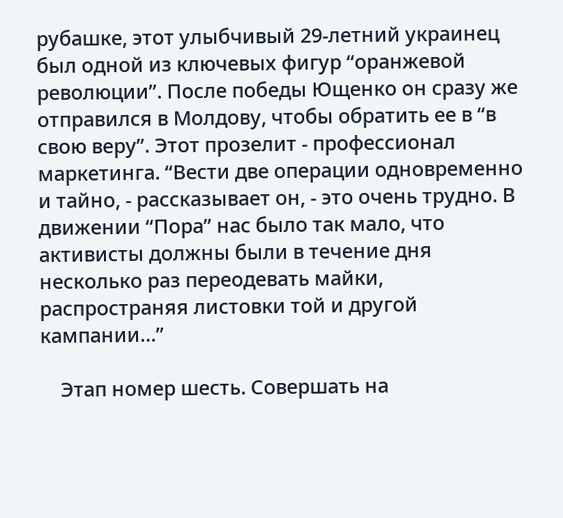рубашке, этот улыбчивый 29-летний украинец был одной из ключевых фигур “оранжевой революции”. После победы Ющенко он сразу же отправился в Молдову, чтобы обратить ее в “в свою веру”. Этот прозелит - профессионал маркетинга. “Вести две операции одновременно и тайно, - рассказывает он, - это очень трудно. В движении “Пора” нас было так мало, что активисты должны были в течение дня несколько раз переодевать майки, распространяя листовки той и другой кампании…”

    Этап номер шесть. Совершать на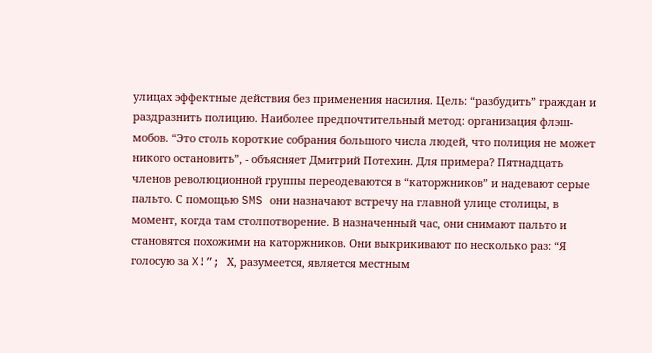улицах эффектные действия без применения насилия. Цель: “разбудить” граждан и раздразнить полицию. Наиболее предпочтительный метод: организация флэш-мобов. “Это столь короткие собрания большого числа людей, что полиция не может никого остановить”, - объясняет Дмитрий Потехин. Для примера? Пятнадцать членов революционной группы переодеваются в “каторжников” и надевают серые пальто. С помощью SMS они назначают встречу на главной улице столицы, в момент, когда там столпотворение. В назначенный час, они снимают пальто и становятся похожими на каторжников. Они выкрикивают по несколько раз: “Я голосую за X!”; Х, разумеется, является местным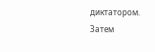диктатором. Затем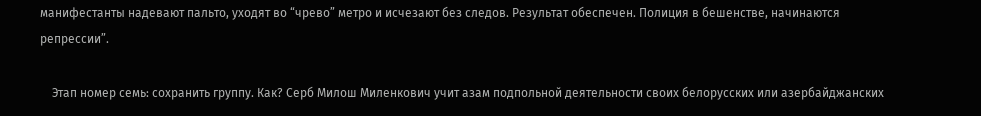манифестанты надевают пальто, уходят во “чрево” метро и исчезают без следов. Результат обеспечен. Полиция в бешенстве, начинаются репрессии”.

    Этап номер семь: сохранить группу. Как? Серб Милош Миленкович учит азам подпольной деятельности своих белорусских или азербайджанских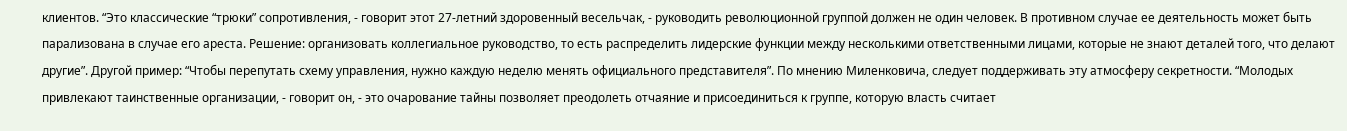клиентов. “Это классические “трюки” сопротивления, - говорит этот 27-летний здоровенный весельчак, - руководить революционной группой должен не один человек. В противном случае ее деятельность может быть парализована в случае его ареста. Решение: организовать коллегиальное руководство, то есть распределить лидерские функции между несколькими ответственными лицами, которые не знают деталей того, что делают другие”. Другой пример: “Чтобы перепутать схему управления, нужно каждую неделю менять официального представителя”. По мнению Миленковича, следует поддерживать эту атмосферу секретности. “Молодых привлекают таинственные организации, - говорит он, - это очарование тайны позволяет преодолеть отчаяние и присоединиться к группе, которую власть считает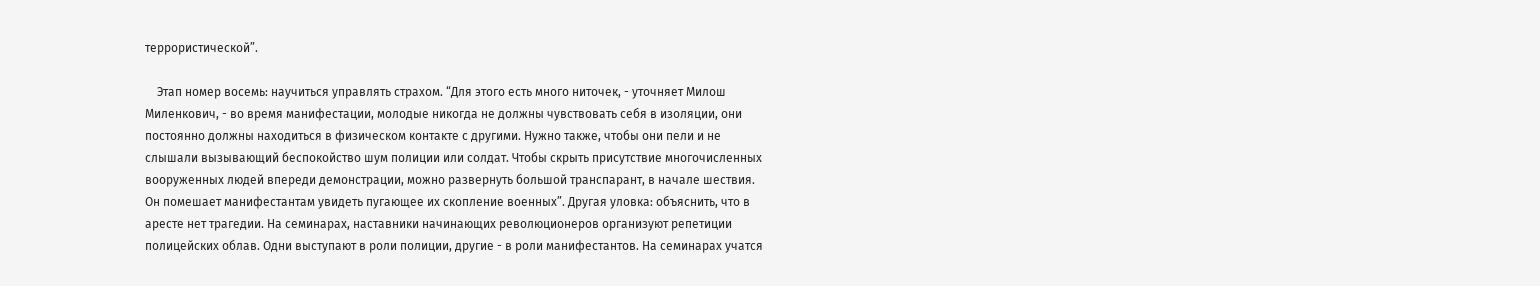террористической”.

    Этап номер восемь: научиться управлять страхом. “Для этого есть много ниточек, - уточняет Милош Миленкович, - во время манифестации, молодые никогда не должны чувствовать себя в изоляции, они постоянно должны находиться в физическом контакте с другими. Нужно также, чтобы они пели и не слышали вызывающий беспокойство шум полиции или солдат. Чтобы скрыть присутствие многочисленных вооруженных людей впереди демонстрации, можно развернуть большой транспарант, в начале шествия. Он помешает манифестантам увидеть пугающее их скопление военных”. Другая уловка: объяснить, что в аресте нет трагедии. На семинарах, наставники начинающих революционеров организуют репетиции полицейских облав. Одни выступают в роли полиции, другие - в роли манифестантов. На семинарах учатся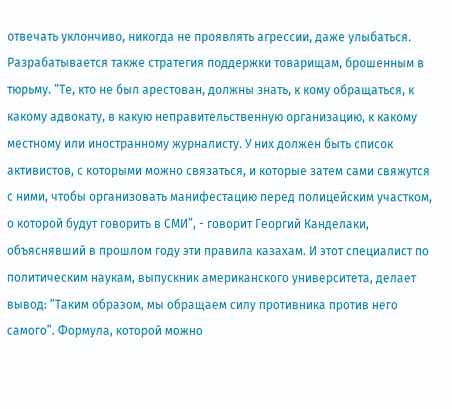отвечать уклончиво, никогда не проявлять агрессии, даже улыбаться. Разрабатывается также стратегия поддержки товарищам, брошенным в тюрьму. “Те, кто не был арестован, должны знать, к кому обращаться, к какому адвокату, в какую неправительственную организацию, к какому местному или иностранному журналисту. У них должен быть список активистов, с которыми можно связаться, и которые затем сами свяжутся с ними, чтобы организовать манифестацию перед полицейским участком, о которой будут говорить в СМИ”, - говорит Георгий Канделаки, объяснявший в прошлом году эти правила казахам. И этот специалист по политическим наукам, выпускник американского университета, делает вывод: “Таким образом, мы обращаем силу противника против него самого”. Формула, которой можно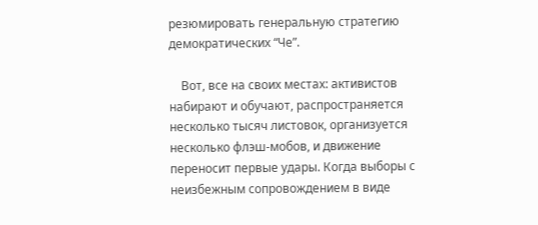резюмировать генеральную стратегию демократических “Че”.

    Вот, все на своих местах: активистов набирают и обучают, распространяется несколько тысяч листовок, организуется несколько флэш-мобов, и движение переносит первые удары. Когда выборы с неизбежным сопровождением в виде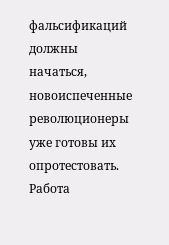фальсификаций должны начаться, новоиспеченные революционеры уже готовы их опротестовать. Работа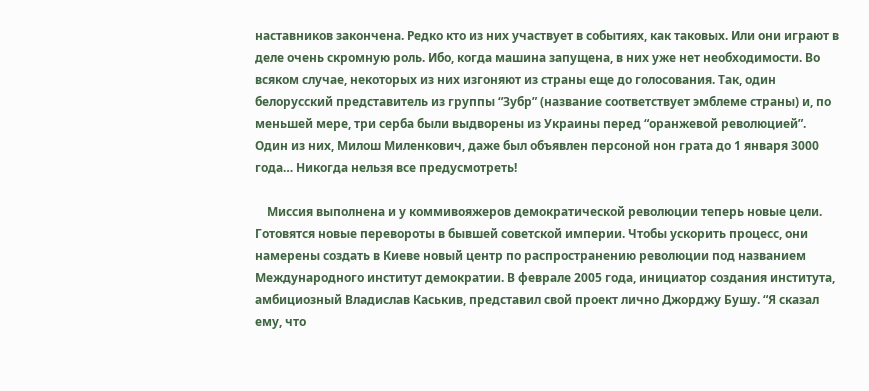наставников закончена. Редко кто из них участвует в событиях, как таковых. Или они играют в деле очень скромную роль. Ибо, когда машина запущена, в них уже нет необходимости. Во всяком случае, некоторых из них изгоняют из страны еще до голосования. Так, один белорусский представитель из группы “Зубр” (название соответствует эмблеме страны) и, по меньшей мере, три серба были выдворены из Украины перед “оранжевой революцией”. Один из них, Милош Миленкович, даже был объявлен персоной нон грата до 1 января 3000 года… Никогда нельзя все предусмотреть!

    Миссия выполнена и у коммивояжеров демократической революции теперь новые цели. Готовятся новые перевороты в бывшей советской империи. Чтобы ускорить процесс, они намерены создать в Киеве новый центр по распространению революции под названием Международного институт демократии. В феврале 2005 года, инициатор создания института, амбициозный Владислав Каськив, представил свой проект лично Джорджу Бушу. “Я сказал ему, что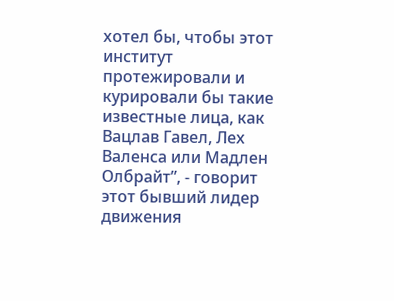хотел бы, чтобы этот институт протежировали и курировали бы такие известные лица, как Вацлав Гавел, Лех Валенса или Мадлен Олбрайт”, - говорит этот бывший лидер движения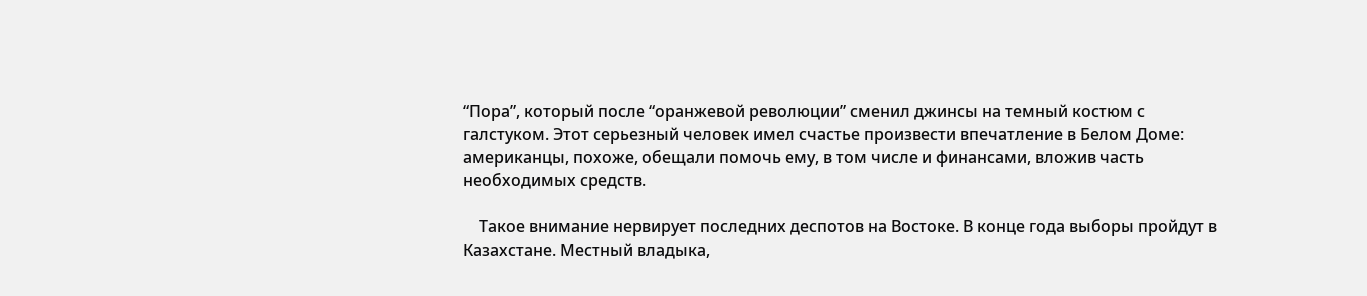“Пора”, который после “оранжевой революции” сменил джинсы на темный костюм с галстуком. Этот серьезный человек имел счастье произвести впечатление в Белом Доме: американцы, похоже, обещали помочь ему, в том числе и финансами, вложив часть необходимых средств.

    Такое внимание нервирует последних деспотов на Востоке. В конце года выборы пройдут в Казахстане. Местный владыка,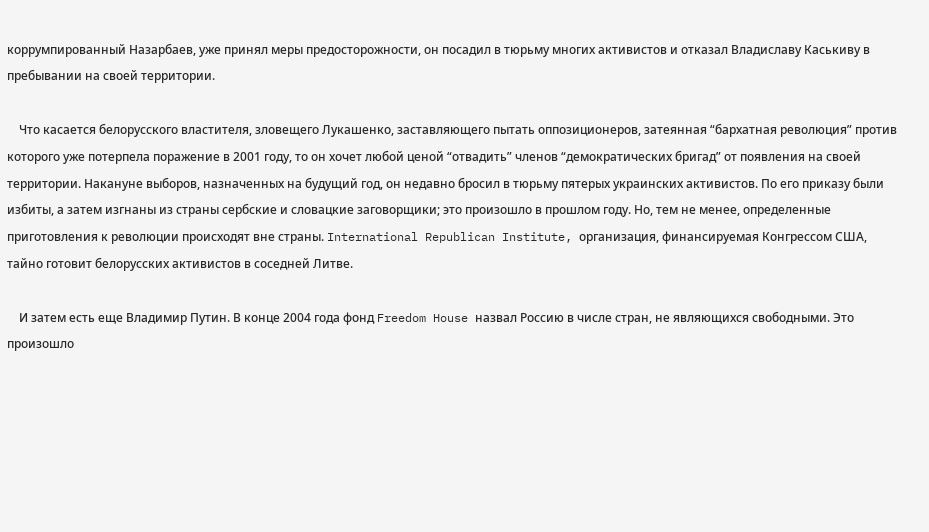коррумпированный Назарбаев, уже принял меры предосторожности, он посадил в тюрьму многих активистов и отказал Владиславу Каськиву в пребывании на своей территории.

    Что касается белорусского властителя, зловещего Лукашенко, заставляющего пытать оппозиционеров, затеянная “бархатная революция” против которого уже потерпела поражение в 2001 году, то он хочет любой ценой “отвадить” членов “демократических бригад” от появления на своей территории. Накануне выборов, назначенных на будущий год, он недавно бросил в тюрьму пятерых украинских активистов. По его приказу были избиты, а затем изгнаны из страны сербские и словацкие заговорщики; это произошло в прошлом году. Но, тем не менее, определенные приготовления к революции происходят вне страны. International Republican Institute, организация, финансируемая Конгрессом США, тайно готовит белорусских активистов в соседней Литве.

    И затем есть еще Владимир Путин. В конце 2004 года фонд Freedom House назвал Россию в числе стран, не являющихся свободными. Это произошло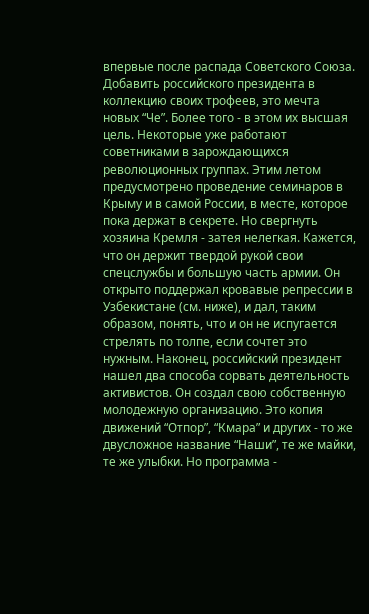впервые после распада Советского Союза. Добавить российского президента в коллекцию своих трофеев, это мечта новых “Че”. Более того - в этом их высшая цель. Некоторые уже работают советниками в зарождающихся революционных группах. Этим летом предусмотрено проведение семинаров в Крыму и в самой России, в месте, которое пока держат в секрете. Но свергнуть хозяина Кремля - затея нелегкая. Кажется, что он держит твердой рукой свои спецслужбы и большую часть армии. Он открыто поддержал кровавые репрессии в Узбекистане (см. ниже), и дал, таким образом, понять, что и он не испугается стрелять по толпе, если сочтет это нужным. Наконец, российский президент нашел два способа сорвать деятельность активистов. Он создал свою собственную молодежную организацию. Это копия движений “Отпор”, “Кмара” и других - то же двусложное название “Наши”, те же майки, те же улыбки. Но программа -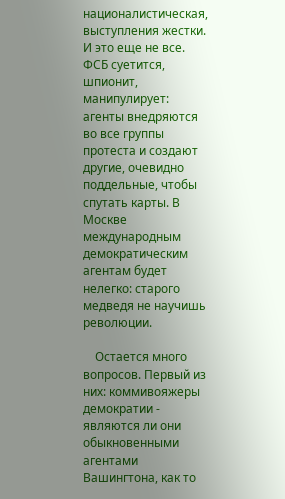националистическая, выступления жестки. И это еще не все. ФСБ суетится, шпионит, манипулирует: агенты внедряются во все группы протеста и создают другие, очевидно поддельные, чтобы спутать карты. В Москве международным демократическим агентам будет нелегко: старого медведя не научишь революции.

    Остается много вопросов. Первый из них: коммивояжеры демократии - являются ли они обыкновенными агентами Вашингтона, как то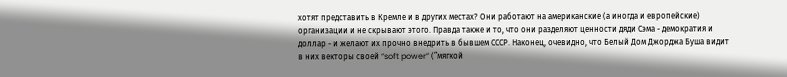хотят представить в Кремле и в других местах? Они работают на американские (а иногда и европейские) организации и не скрывают этого. Правда также и то, что они разделяют ценности дяди Сэма - демократия и доллар - и желают их прочно внедрить в бывшем СССР. Наконец, очевидно, что Белый Дом Джорджа Буша видит в них векторы своей “soft power” (”мягкой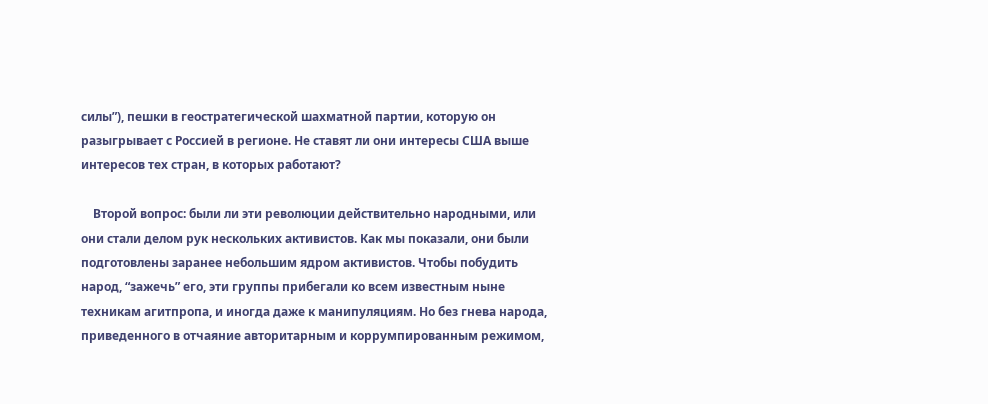силы”), пешки в геостратегической шахматной партии, которую он разыгрывает с Россией в регионе. Не ставят ли они интересы США выше интересов тех стран, в которых работают?

    Второй вопрос: были ли эти революции действительно народными, или они стали делом рук нескольких активистов. Как мы показали, они были подготовлены заранее небольшим ядром активистов. Чтобы побудить народ, “зажечь” его, эти группы прибегали ко всем известным ныне техникам агитпропа, и иногда даже к манипуляциям. Но без гнева народа, приведенного в отчаяние авторитарным и коррумпированным режимом,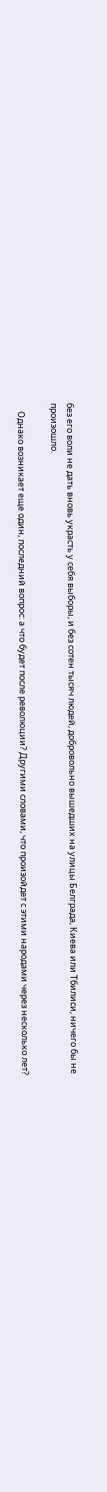без его воли не дать вновь украсть у себя выборы, и без сотен тысяч людей, добровольно вышедших на улицы Белграда, Киева или Тбилиси, ничего бы не произошло.

    Однако возникает еще один, последний вопрос: а что будет после революции? Другими словами, что произойдет с этими народами через несколько лет?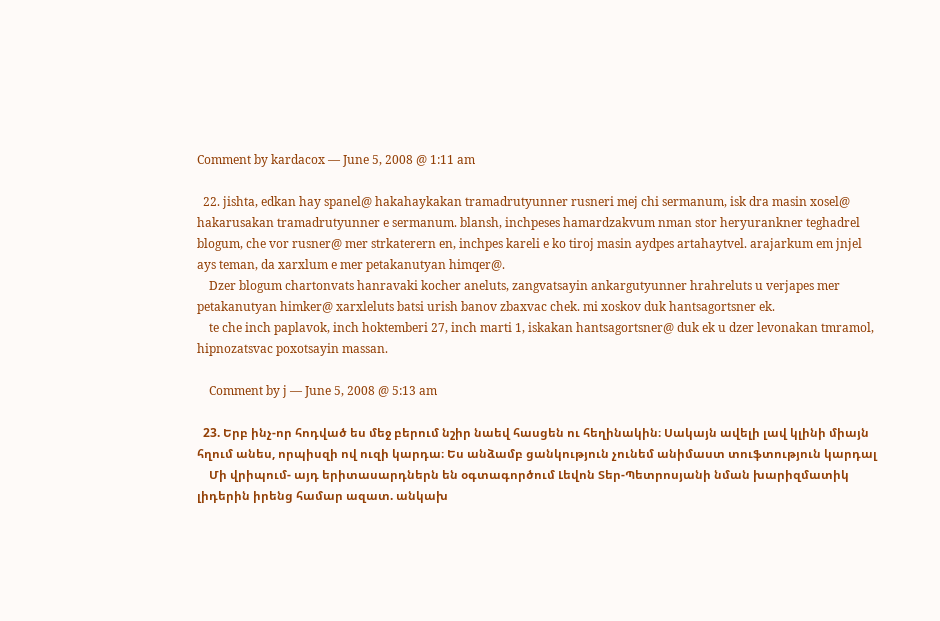Comment by kardacox — June 5, 2008 @ 1:11 am

  22. jishta, edkan hay spanel@ hakahaykakan tramadrutyunner rusneri mej chi sermanum, isk dra masin xosel@ hakarusakan tramadrutyunner e sermanum. blansh, inchpeses hamardzakvum nman stor heryurankner teghadrel blogum, che vor rusner@ mer strkaterern en, inchpes kareli e ko tiroj masin aydpes artahaytvel. arajarkum em jnjel ays teman, da xarxlum e mer petakanutyan himqer@.
    Dzer blogum chartonvats hanravaki kocher aneluts, zangvatsayin ankargutyunner hrahreluts u verjapes mer petakanutyan himker@ xarxleluts batsi urish banov zbaxvac chek. mi xoskov duk hantsagortsner ek.
    te che inch paplavok, inch hoktemberi 27, inch marti 1, iskakan hantsagortsner@ duk ek u dzer levonakan tmramol, hipnozatsvac poxotsayin massan.

    Comment by j — June 5, 2008 @ 5:13 am

  23. Երբ ինչ-որ հոդված ես մեջ բերում նշիր նաեվ հասցեն ու հեղինակին։ Սակայն ավելի լավ կլինի միայն հղում անես, որպիսզի ով ուզի կարդա։ Ես անձամբ ցանկություն չունեմ անիմաստ տուֆտություն կարդալ
    Մի վրիպում- այդ երիտասարդներն են օգտագործում Լեվոն Տեր-Պետրոսյանի նման խարիզմատիկ լիդերին իրենց համար ազատ. անկախ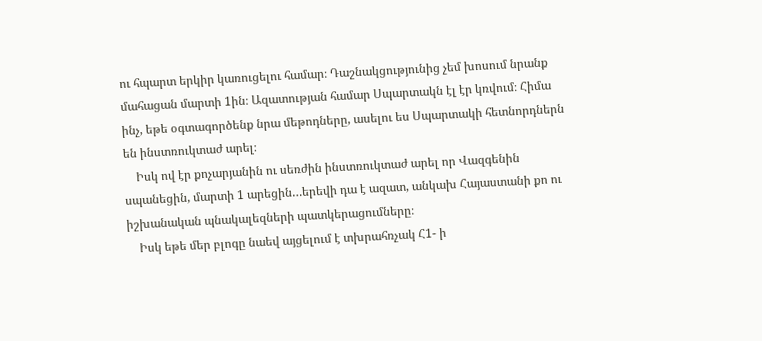ու հպարտ երկիր կառուցելու համար։ Դաշնակցությունից չեմ խոսում նրանք մահացան մարտի 1ին։ Ազատության համար Սպարտակն էլ էր կռվում։ Հիմա ինչ, եթե օգտագործենք նրա մեթոդները, ասելու ես Սպարտակի հետնորդներն են ինստռուկտաժ արել։
    Իսկ ով էր քոչարյանին ու սեռժին ինստռուկտաժ արել որ Վազգենին սպանեցին, մարտի 1 արեցին…երեվի դա է ազատ, անկախ Հայաստանի քո ու իշխանական պնակալեզների պատկերացումները։
    Իսկ եթե մեր բլոգը նաեվ այցելում է տխրահռչակ Հ1- ի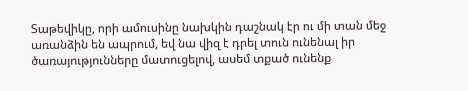Տաթեվիկը, որի ամուսինը նախկին դաշնակ էր ու մի տան մեջ առանձին են ապրում, եվ նա վիզ է դրել տուն ունենալ իր ծառայությունները մատուցելով, ասեմ տքած ունենք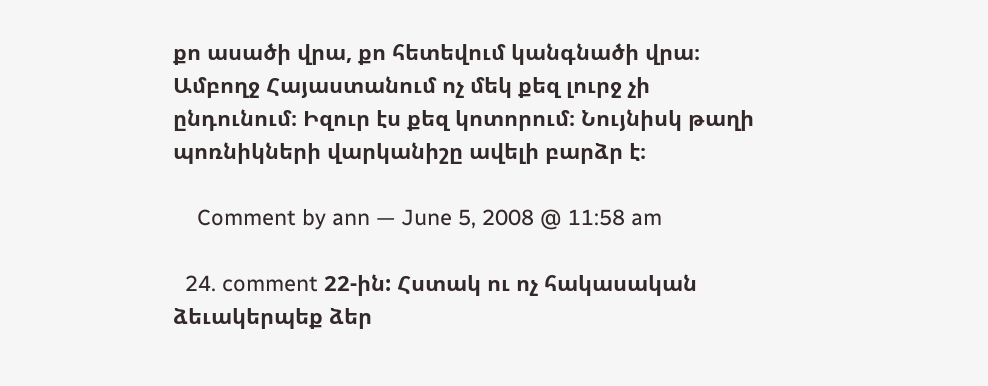քո ասածի վրա, քո հետեվում կանգնածի վրա։ Ամբողջ Հայաստանում ոչ մեկ քեզ լուրջ չի ընդունում։ Իզուր էս քեզ կոտորում։ Նույնիսկ թաղի պոռնիկների վարկանիշը ավելի բարձր է։

    Comment by ann — June 5, 2008 @ 11:58 am

  24. comment 22-ին: Հստակ ու ոչ հակասական ձեւակերպեք ձեր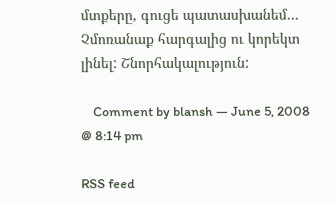մտքերը, գուցե պատասխանեմ… Չմոռանաք հարգալից ու կորեկտ լինել: Շնորհակալություն:

    Comment by blansh — June 5, 2008 @ 8:14 pm

RSS feed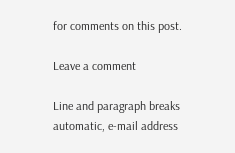for comments on this post.

Leave a comment

Line and paragraph breaks automatic, e-mail address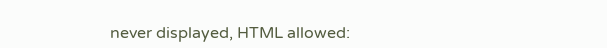never displayed, HTML allowed: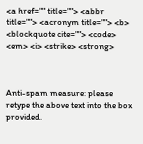<a href="" title=""> <abbr title=""> <acronym title=""> <b> <blockquote cite=""> <code> <em> <i> <strike> <strong>



Anti-spam measure: please retype the above text into the box provided.